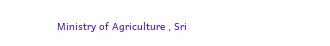Ministry of Agriculture , Sri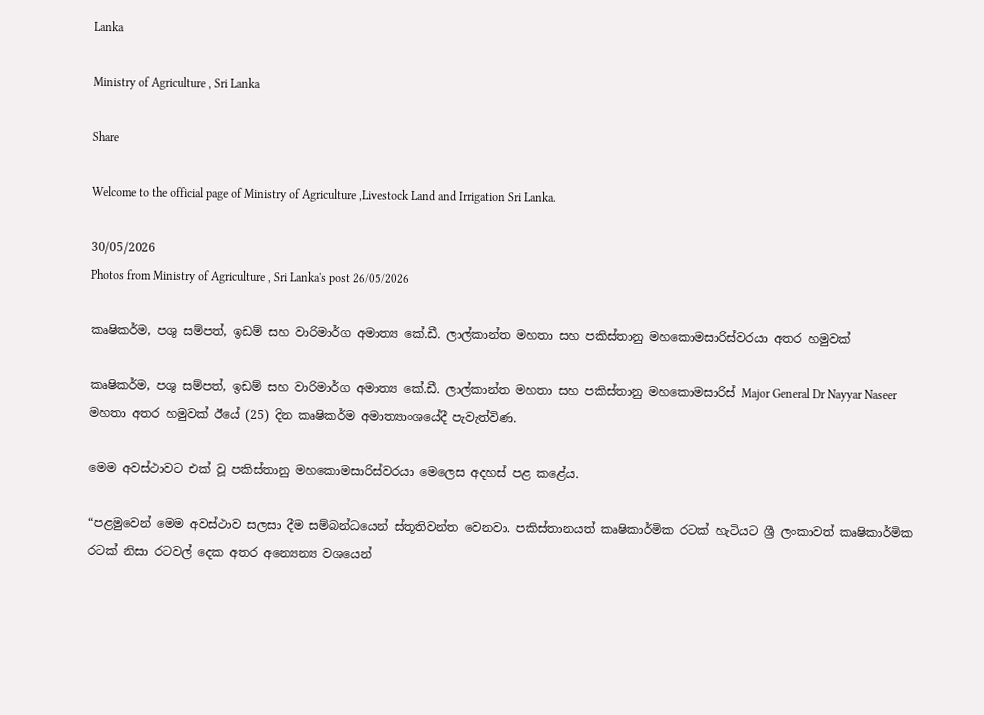Lanka

Ministry of Agriculture , Sri Lanka

Share

Welcome to the official page of Ministry of Agriculture ,Livestock Land and Irrigation Sri Lanka.

30/05/2026
Photos from Ministry of Agriculture , Sri Lanka's post 26/05/2026

කෘෂිකර්ම, පශු සම්පත්, ඉඩම් සහ වාරිමාර්ග අමාත්‍ය කේ.ඩී. ලාල්කාන්ත මහතා සහ පකිස්තානු මහකොමසාරිස්වරයා අතර හමුවක්

කෘෂිකර්ම, පශු සම්පත්, ඉඩම් සහ වාරිමාර්ග අමාත්‍ය කේ.ඩී. ලාල්කාන්ත මහතා සහ පකිස්තානු මහකොමසාරිස් Major General Dr Nayyar Naseer මහතා අතර හමුවක් ඊයේ (25) දින කෘෂිකර්ම අමාත්‍යාංශයේදී පැවැත්විණ.

මෙම අවස්ථාවට එක් වූ පකිස්තානු මහකොමසාරිස්වරයා මෙලෙස අදහස් පළ කළේය.

“පළමුවෙන් මෙම අවස්ථාව සලසා දීම සම්බන්ධ‍යෙන් ස්තූතිවන්ත වෙනවා. පකිස්තානයත් කෘෂිකාර්මික රටක් හැටියට ශ්‍රී ලංකාවත් කෘෂිකාර්මික රටක් නිසා රටවල් දෙක අතර අන්‍යෙන්‍ය වශයෙන්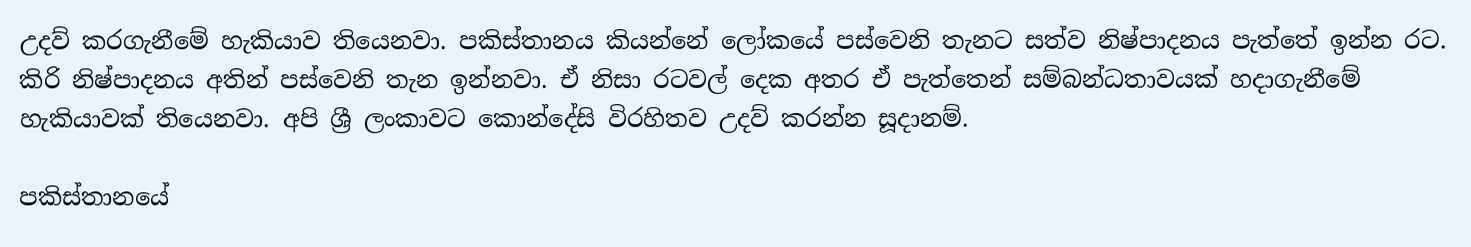උදව් කරගැනීමේ හැකියාව තියෙනවා. පකිස්තානය කියන්නේ ලෝකයේ පස්වෙනි තැනට සත්ව නිෂ්පාදනය පැත්තේ ඉන්න රට. කිරි නිෂ්පාදනය අතින් පස්වෙනි තැන ඉන්නවා. ඒ නිසා රටවල් දෙක අතර ඒ පැත්තෙන් සම්බන්ධතාවයක් හදාගැනීමේ හැකියාවක් තියෙනවා. අපි ශ්‍රී ලංකාවට කොන්දේසි විරහිතව උදව් කරන්න සූදානම්.

පකිස්තානයේ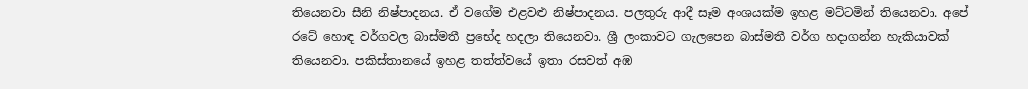තියෙනවා සීනි නිෂ්පාදනය. ඒ වගේම එළවළු නිෂ්පාදනය. පලතුරු ආදී සෑම අංශයක්ම ඉහළ මට්ටමින් තියෙනවා. අපේ රටේ හොඳ වර්ගවල බාස්මතී ප්‍රභේද හදලා තියෙනවා. ශ්‍රී ලංකාවට ගැලපෙන බාස්මතී වර්ග හදාගන්න හැකියාවක් තියෙනවා. පකිස්තානයේ ඉහළ තත්ත්වයේ ඉතා රසවත් අඹ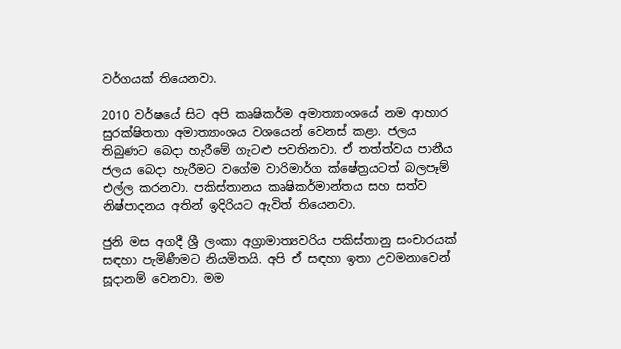වර්ගයක් තියෙනවා.

2010 වර්ෂයේ සිට අපි කෘෂිකර්ම අමාත්‍යාංශයේ නම ආහාර සුරක්ෂිතතා අමාත්‍යාංශය වශයෙන් වෙනස් කළා. ජලය තිබුණට බෙදා හැරීමේ ගැටළු පවතිනවා. ඒ තත්ත්වය පානීය ජලය බෙදා හැරීමට වගේම වාරිමාර්ග ක්ෂේත්‍රයටත් බලපෑම් එල්ල කරනවා. පකිස්තානය කෘෂිකර්මාන්තය සහ සත්ව නිෂ්පාදනය අතින් ඉදිරියට ඇවිත් තියෙනවා.

ජුනි මස අගදී ශ්‍රී ලංකා අග්‍රාමාත්‍යවරිය පකිස්තානු සංචාරයක් සඳහා පැමිණීමට නියමිතයි. අපි ඒ සඳහා ඉතා උවමනාවෙන් සූදානම් වෙනවා. මම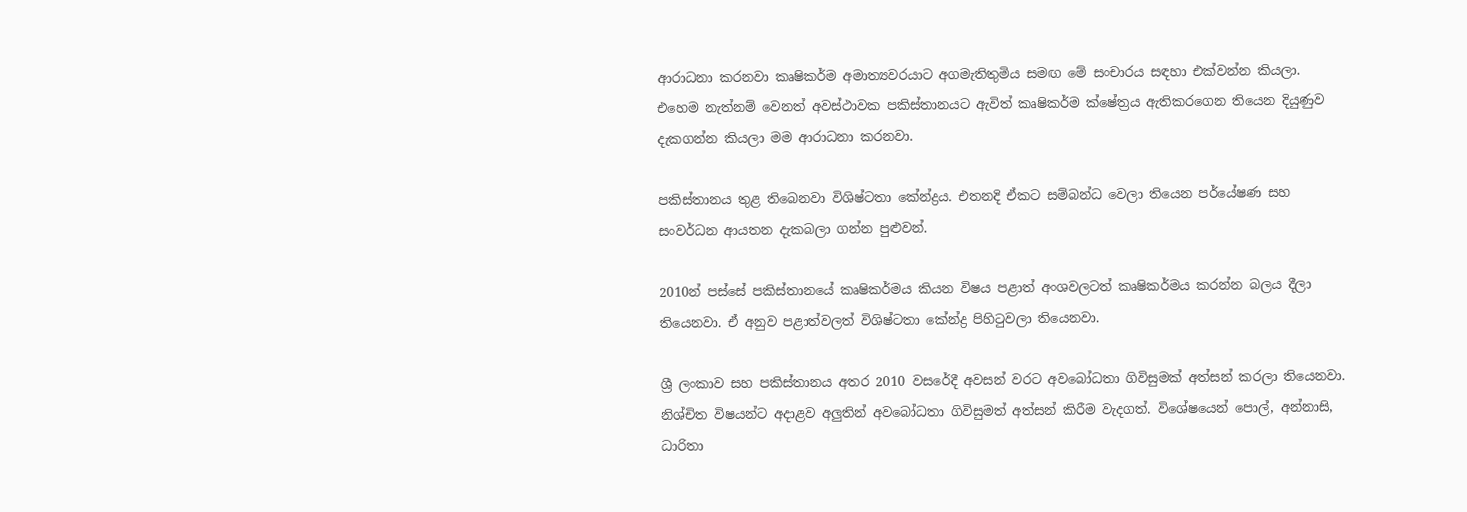ආරාධනා කරනවා කෘෂිකර්ම අමාත්‍යවරයාට අගමැතිතුමිය සමඟ මේ සංචාරය සඳහා එක්වන්න කියලා. එහෙම නැත්නම් වෙනත් අවස්ථාවක පකිස්තානයට ඇවිත් කෘෂිකර්ම ක්ෂේත්‍රය ඇතිකරගෙන තියෙන දියුණුව දැකගන්න කියලා මම ආරාධනා කරනවා.

පකිස්තානය තුළ තිබෙනවා විශිෂ්ටතා කේන්ද්‍රය. එතනදි ඒකට සම්බන්ධ වෙලා තියෙන පර්යේෂණ සහ සංවර්ධන ආයතන දැකබලා ගන්න පුළුවන්.

2010න් පස්සේ පකිස්තානයේ කෘෂිකර්මය කියන විෂය පළාත් අංශවලටත් කෘෂිකර්මය කරන්න බලය දීලා තියෙනවා. ඒ අනුව පළාත්වලත් විශිෂ්ටතා කේන්ද්‍ර පිහිටුවලා තියෙනවා.

ශ්‍රී ලංකාව සහ පකිස්තානය අතර 2010 වසරේදී අවසන් වරට අවබෝධතා ගිවිසුමක් අත්සන් කරලා තියෙනවා. නිශ්චිත විෂයන්ට අදාළව අලුතින් අවබෝධතා ගිවිසුමත් අත්සන් කිරීම වැදගත්. විශේෂයෙන් පොල්, අන්නාසි, ධාරිතා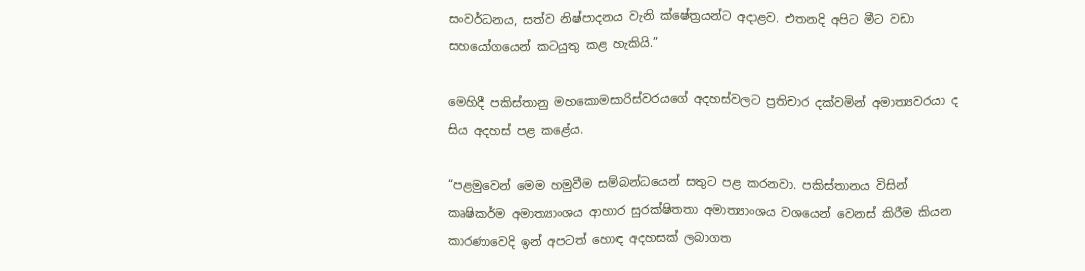සංවර්ධනය, සත්ව නිෂ්පාදනය වැනි ක්ෂේත්‍රයන්ට අදාළව. එතනදි අපිට මීට වඩා සහයෝගයෙන් කටයුතු කළ හැකියි.”

මෙහිදී පකිස්තානු මහකොමසාරිස්වරයගේ අදහස්වලට ප්‍රතිචාර දක්වමින් අමාත්‍යවරයා ද සිය අදහස් පළ කළේය.

“පළමුවෙන් මෙම හමුවීම සම්බන්ධයෙන් සතුට පළ කරනවා. පකිස්තානය විසින් කෘෂිකර්ම අමාත්‍යාංශය ආහාර සුරක්ෂිතතා අමාත්‍යාංශය වශයෙන් වෙනස් කිරීම කියන කාරණාවෙදි ඉන් අපටත් හොඳ අදහසක් ලබාගත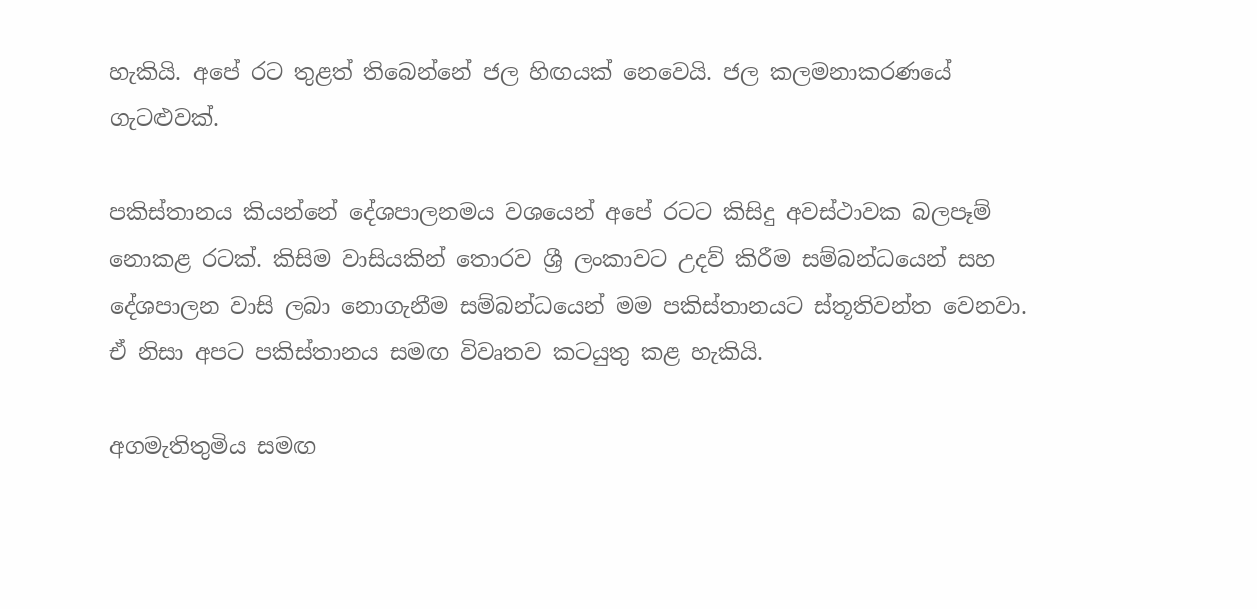හැකියි. අපේ රට තුළත් තිබෙන්නේ ජල හිඟයක් නෙවෙයි. ජල කලමනාකරණයේ ගැටළුවක්.

පකිස්තානය කියන්නේ දේශපාලනමය වශයෙන් අපේ රටට කිසිදු අවස්ථාවක බලපෑම් නොකළ රටක්. කිසිම වාසියකින් තොරව ශ්‍රී ලංකාවට උදව් කිරීම සම්බන්ධයෙන් සහ දේශපාලන වාසි ලබා නොගැනීම සම්බන්ධයෙන් මම පකිස්තානයට ස්තූතිවන්ත වෙනවා. ඒ නිසා අපට පකිස්තානය සමඟ විවෘතව කටයුතු කළ හැකියි.

අගමැතිතුමිය සමඟ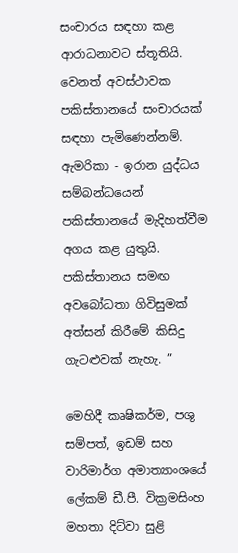සංචාරය සඳහා කළ ආරාධනාවට ස්තූතියි. වෙනත් අවස්ථාවක පකිස්තානයේ සංචාරයක් සඳහා පැමිණෙන්නම්. ඇමරිකා - ඉරාන යුද්ධය සම්බන්ධයෙන් පකිස්තානයේ මැදිහත්වීම අගය කළ යුතුයි. පකිස්තානය සමඟ අවබෝධතා ගිවිසුමක් අත්සන් කිරීමේ කිසිදු ගැටළුවක් නැහැ. ”

මෙහිදී කෘෂිකර්ම, පශු සම්පත්, ඉඩම් සහ වාරිමාර්ග අමාත්‍යාංශයේ ලේකම් ඩී.පී. වික්‍රමසිංහ මහතා දිට්වා සුළි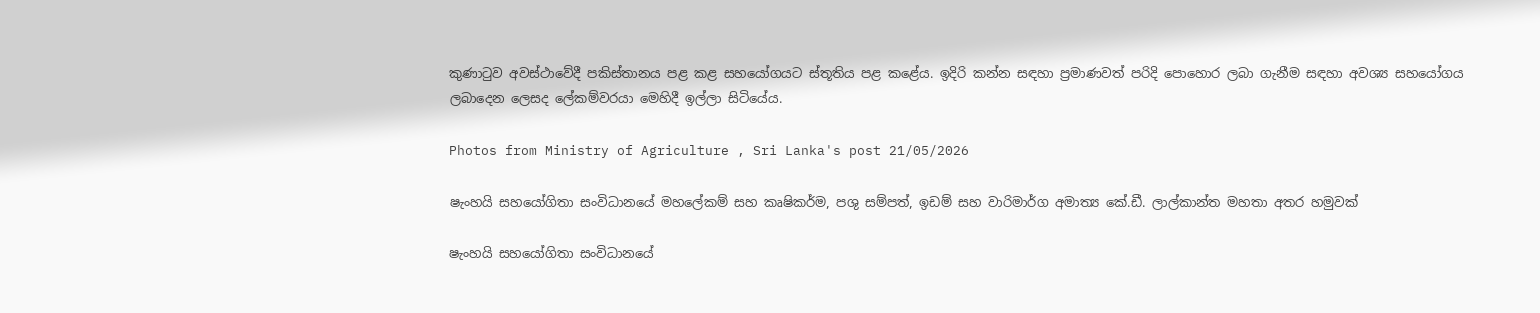කුණාටුව අවස්ථාවේදී පකිස්තානය පළ කළ සහයෝගයට ස්තූතිය පළ කළේය. ඉදිරි කන්න සඳහා ප්‍රමාණවත් පරිදි පොහොර ලබා ගැනීම සඳහා අවශ්‍ය සහයෝගය ලබාදෙන ලෙසද ලේකම්වරයා මෙහිදී ඉල්ලා සිටියේය.

Photos from Ministry of Agriculture , Sri Lanka's post 21/05/2026

ෂැංහයි සහයෝගිතා සංවිධානයේ මහලේකම් සහ කෘෂිකර්ම, පශු සම්පත්, ඉඩම් සහ වාරිමාර්ග අමාත්‍ය කේ.ඩී. ලාල්කාන්ත මහතා අතර හමුවක්

ෂැංහයි සහයෝගිතා සංවිධානයේ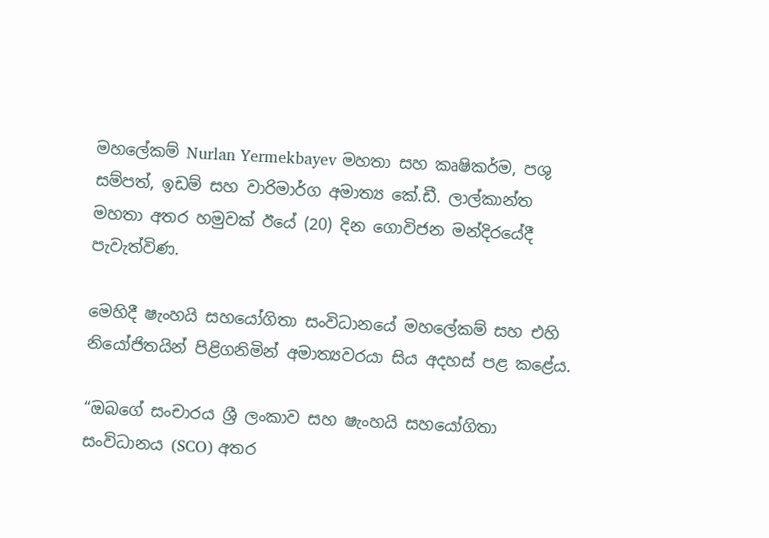මහලේකම් Nurlan Yermekbayev මහතා සහ කෘෂිකර්ම, පශු සම්පත්, ඉඩම් සහ වාරිමාර්ග අමාත්‍ය කේ.ඩී. ලාල්කාන්ත මහතා අතර හමුවක් ඊයේ (20) දින ගොවිජන මන්දිරයේදී පැවැත්විණ.

මෙහිදී ෂැංහයි සහයෝගිතා සංවිධානයේ මහලේකම් සහ එහි නියෝජිතයින් පිළිගනිමින් අමාත්‍යවරයා සිය අදහස් පළ කළේය.

“ඔබගේ සංචාරය ශ්‍රී ලංකාව සහ ෂැංහයි සහයෝගිතා සංවිධානය (SCO) අතර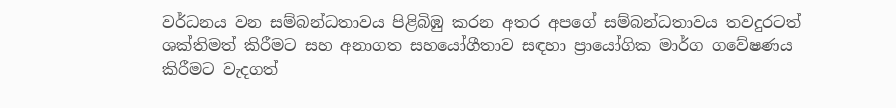වර්ධනය වන සම්බන්ධතාවය පිළිබිඹු කරන අතර අපගේ සම්බන්ධතාවය තවදුරටත් ශක්තිමත් කිරීමට සහ අනාගත සහයෝගීතාව සඳහා ප්‍රායෝගික මාර්ග ගවේෂණය කිරීමට වැදගත්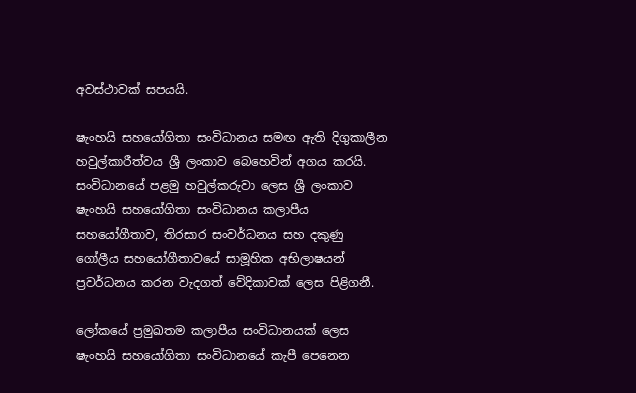අවස්ථාවක් සපයයි.

ෂැංහයි සහයෝගිතා සංවිධානය සමඟ ඇති දිගුකාලීන හවුල්කාරීත්වය ශ්‍රී ලංකාව බෙහෙවින් අගය කරයි. සංවිධානයේ පළමු හවුල්කරුවා ලෙස ශ්‍රී ලංකාව ෂැංහයි සහයෝගිතා සංවිධානය කලාපීය සහයෝගීතාව, තිරසාර සංවර්ධනය සහ දකුණු ගෝලීය සහයෝගීතාවයේ සාමූහික අභිලාෂයන් ප්‍රවර්ධනය කරන වැදගත් වේදිකාවක් ලෙස පිළිගනී.

ලෝකයේ ප්‍රමුඛතම කලාපීය සංවිධානයක් ලෙස ෂැංහයි සහයෝගිතා සංවිධානයේ කැපී පෙනෙන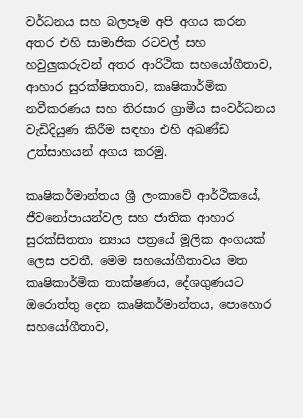වර්ධනය සහ බලපෑම අපි අගය කරන අතර එහි සාමාජික රටවල් සහ හවුලුකරුවන් අතර ආරිථික සහයෝගීතාව, ආහාර සුරක්ෂිතතාව, කෘෂිකාර්මික නවීකරණය සහ තිරසාර ග්‍රාමීය සංවර්ධනය වැඩිදියුණ කිරීම සඳහා එහි අඛණ්ඩ උත්සාහයන් අගය කරමු.

කෘෂිකර්මාන්තය ශ්‍රී ලංකාවේ ආර්ථිකයේ, ජීවනෝපායන්වල සහ ජාතික ආහාර සුරක්සිතතා න්‍යාය පත්‍රයේ මූලික අංගයක් ලෙස පවතී. මෙම සහයෝගීතාවය මත කෘෂිකාර්මික තාක්ෂණය, දේශගුණයට ඔරොත්තු දෙන කෘෂිකර්මාන්තය, පොහොර සහයෝගීතාව,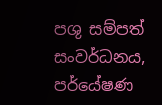පශු සම්පත් සංවර්ධනය, පර්යේෂණ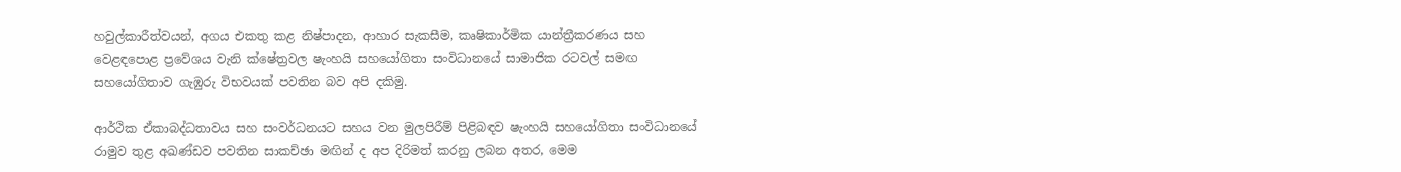හවුල්කාරීත්වයන්, අගය එකතු කළ නිෂ්පාදන, ආහාර සැකසීම, කෘෂිකාර්මික යාන්ත්‍රීකරණය සහ වෙළඳපොළ ප්‍රවේශය වැනි ක්ෂේත්‍රවල ෂැංහයි සහයෝගිතා සංවිධානයේ සාමාජික රටවල් සමඟ සහයෝගිතාව ගැඹුරු විභවයක් පවතින බව අපි දකිමු.

ආර්ථික ඒකාබද්ධතාවය සහ සංවර්ධනයට සහය වන මුලපිරීම් පිළිබඳව ෂැංහයි සහයෝගිතා සංවිධානයේ රාමුව තුළ අඛණ්ඩව පවතින සාකච්ඡා මඟින් ද අප දිරිමත් කරනු ලබන අතර, මෙම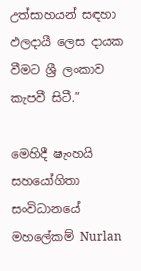උත්සාහයන් සඳහා ඵලදායී ලෙස දායක වීමට ශ්‍රී ලංකාව කැපවී සිටී.”

මෙහිදී ෂැංහයි සහයෝගිතා සංවිධානයේ මහලේකම් Nurlan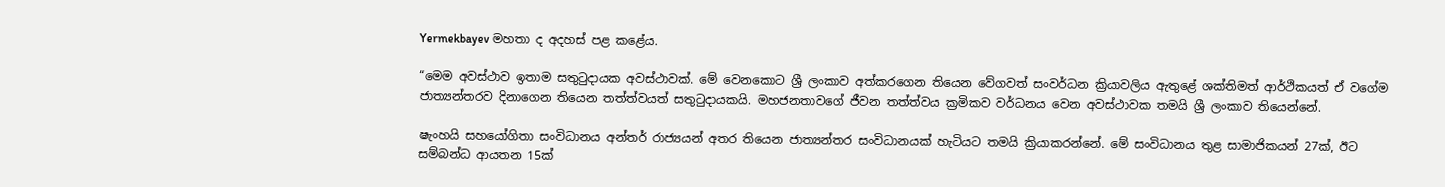Yermekbayev මහතා ද අදහස් පළ කළේය.

“මෙම අවස්ථාව ඉතාම සතුටුදායක අවස්ථාවක්. මේ වෙනකොට ශ්‍රී ලංකාව අත්කරගෙන තියෙන වේගවත් සංවර්ධන ක්‍රියාවලිය ඇතුළේ ශක්තිමත් ආර්ථිකයත් ඒ වගේම ජාත්‍යන්තරව දිනාගෙන තියෙන තත්ත්වයත් සතුටුදායකයි. මහජනතාවගේ ජීවන තත්ත්වය ක්‍රමිකව වර්ධනය වෙන අවස්ථාවක තමයි ශ්‍රී ලංකාව තියෙන්නේ.

ෂැංහයි සහයෝගිතා සංවිධානය අන්තර් රාජ්‍යයන් අතර තියෙන ජාත්‍යන්තර සංවිධානයක් හැටියට තමයි ක්‍රියාකරන්නේ. මේ සංවිධානය තුළ සාමාජිකයන් 27ක්, ඊට සම්බන්ධ ආයතන 15ක්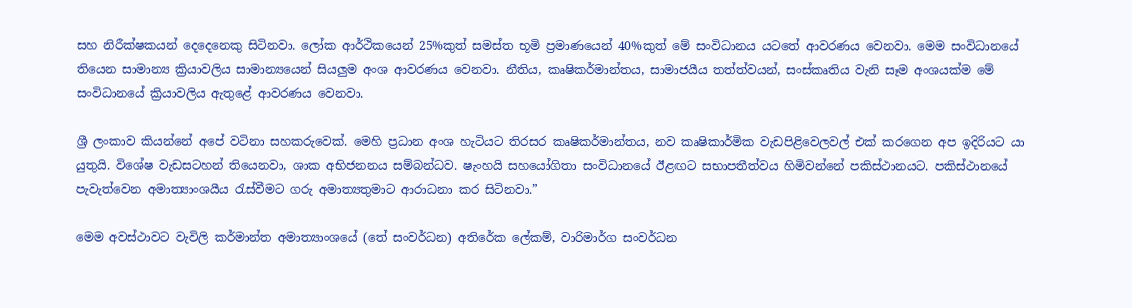සහ නිරීක්ෂකයන් දෙදෙනෙකු සිටිනවා. ලෝක ආර්ථිකයෙන් 25%කුත් සමස්ත භූමි ප්‍රමාණයෙන් 40%කුත් මේ සංවිධානය යටතේ ආවරණය වෙනවා. මෙම සංවිධානයේ තියෙන සාමාන්‍ය ක්‍රියාවලිය සාමාන්‍යයෙන් සියලුම අංශ ආවරණය වෙනවා. නීතිය, කෘෂිකර්මාන්තය, සාමාජයීය තත්ත්වයන්, සංස්කෘතිය වැනි සෑම අංශයක්ම මේ සංවිධානයේ ක්‍රියාවලිය ඇතුළේ ආවරණය වෙනවා.

ශ්‍රී ලංකාව කියන්නේ අපේ වටිනා සහකරුවෙක්. මෙහි ප්‍රධාන අංශ හැටියට තිරසර කෘෂිකර්මාන්තය, නව කෘෂිකාර්මික වැඩපිළිවෙලවල් එක් කරගෙන අප ඉදිරියට යා යුතුයි. විශේෂ වැඩසටහන් තියෙනවා, ශාක අභිජනනය සම්බන්ධව. ෂැංහයි සහයෝගිතා සංවිධානයේ ඊළඟට සභාපතීත්වය හිමිවන්නේ පකිස්ථානයට. පකිස්ථානයේ පැවැත්වෙන අමාත්‍යාංශයීය රැස්වීමට ගරු අමාත්‍යතුමාට ආරාධනා කර සිටිනවා.”

මෙම අවස්ථාවට වැවිලි කර්මාන්ත අමාත්‍යාංශයේ (තේ සංවර්ධන) අතිරේක ලේකම්, වාරිමාර්ග සංවර්ධන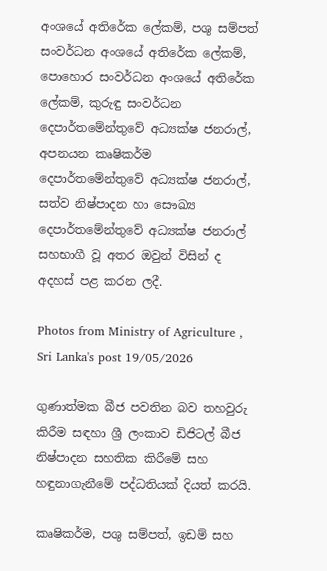අංශයේ අතිරේක ලේකම්, පශු සම්පත් සංවර්ධන අංශයේ අතිරේක ලේකම්, පොහොර සංවර්ධන අංශයේ අතිරේක ලේකම්, කුරුඳු සංවර්ධන දෙපාර්තමේන්තුවේ අධ්‍යක්ෂ ජනරාල්, අපනයන කෘෂිකර්ම දෙපාර්තමේන්තුවේ අධ්‍යක්ෂ ජනරාල්, සත්ව නිෂ්පාදන හා සෞඛ්‍ය දෙපාර්තමේන්තුවේ අධ්‍යක්ෂ ජනරාල් සහභාගී වූ අතර ඔවුන් විසින් ද අදහස් පළ කරන ලදී.

Photos from Ministry of Agriculture , Sri Lanka's post 19/05/2026

ගුණාත්මක බීජ පවතින බව තහවුරු කිරීම සඳහා ශ්‍රී ලංකාව ඩිජිටල් බීජ නිෂ්පාදන සහතික කිරීමේ සහ හඳුනාගැනීමේ පද්ධතියක් දියත් කරයි.

කෘෂිකර්ම, පශු සම්පත්, ඉඩම් සහ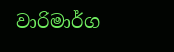වාරිමාර්ග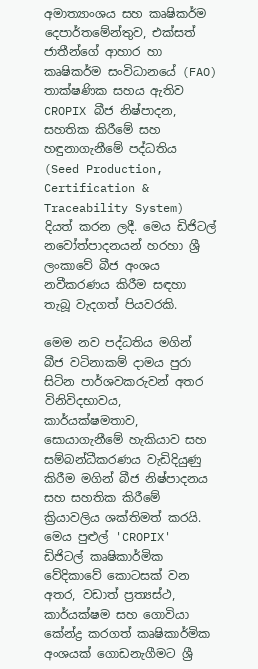අමාත්‍යාංශය සහ කෘෂිකර්ම දෙපාර්තමේන්තුව, එක්සත් ජාතීන්ගේ ආහාර හා කෘෂිකර්ම සංවිධානයේ (FAO) තාක්ෂණික සහය ඇතිව CROPIX බීජ නිෂ්පාදන, සහතික කිරීමේ සහ හඳුනාගැනීමේ පද්ධතිය (Seed Production, Certification & Traceability System) දියත් කරන ලදී. මෙය ඩිජිටල් නවෝත්පාදනයන් හරහා ශ්‍රී ලංකාවේ බීජ අංශය නවීකරණය කිරීම සඳහා තැබූ වැදගත් පියවරකි.

මෙම නව පද්ධතිය මගින් බීජ වටිනාකම් දාමය පුරා සිටින පාර්ශවකරුවන් අතර විනිවිදභාවය, කාර්යක්ෂමතාව, සොයාගැනීමේ හැකියාව සහ සම්බන්ධීකරණය වැඩිදියුණු කිරීම මගින් බීජ නිෂ්පාදනය සහ සහතික කිරීමේ ක්‍රියාවලිය ශක්තිමත් කරයි. මෙය පුළුල් 'CROPIX' ඩිජිටල් කෘෂිකාර්මික වේදිකාවේ කොටසක් වන අතර, වඩාත් ප්‍රත්‍යස්ථ, කාර්යක්ෂම සහ ගොවියා කේන්ද්‍ර කරගත් කෘෂිකාර්මික අංශයක් ගොඩනැගීමට ශ්‍රී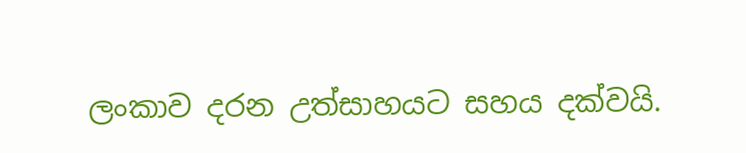ලංකාව දරන උත්සාහයට සහය දක්වයි.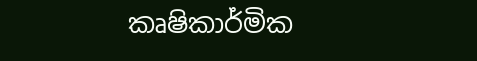කෘෂිකාර්මික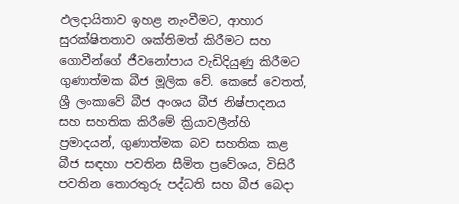ඵලදායිතාව ඉහළ නැංවීමට, ආහාර සුරක්ෂිතතාව ශක්තිමත් කිරීමට සහ ගොවීන්ගේ ජීවනෝපාය වැඩිදියුණු කිරීමට ගුණාත්මක බීජ මූලික වේ. කෙසේ වෙතත්, ශ්‍රී ලංකාවේ බීජ අංශය බීජ නිෂ්පාදනය සහ සහතික කිරීමේ ක්‍රියාවලීන්හි ප්‍රමාදයන්, ගුණාත්මක බව සහතික කළ බීජ සඳහා පවතින සීමිත ප්‍රවේශය, විසිරී පවතින තොරතුරු පද්ධති සහ බීජ බෙදා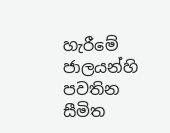හැරීමේ ජාලයන්හි පවතින සීමිත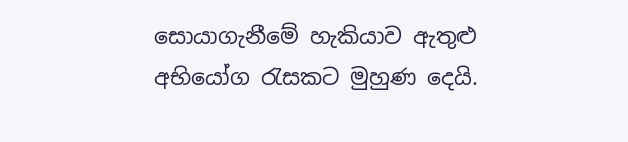සොයාගැනීමේ හැකියාව ඇතුළු අභියෝග රැසකට මුහුණ දෙයි.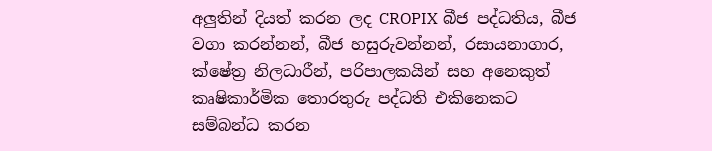අලුතින් දියත් කරන ලද CROPIX බීජ පද්ධතිය, බීජ වගා කරන්නන්, බීජ හසුරුවන්නන්, රසායනාගාර, ක්ෂේත්‍ර නිලධාරීන්, පරිපාලකයින් සහ අනෙකුත් කෘෂිකාර්මික තොරතුරු පද්ධති එකිනෙකට සම්බන්ධ කරන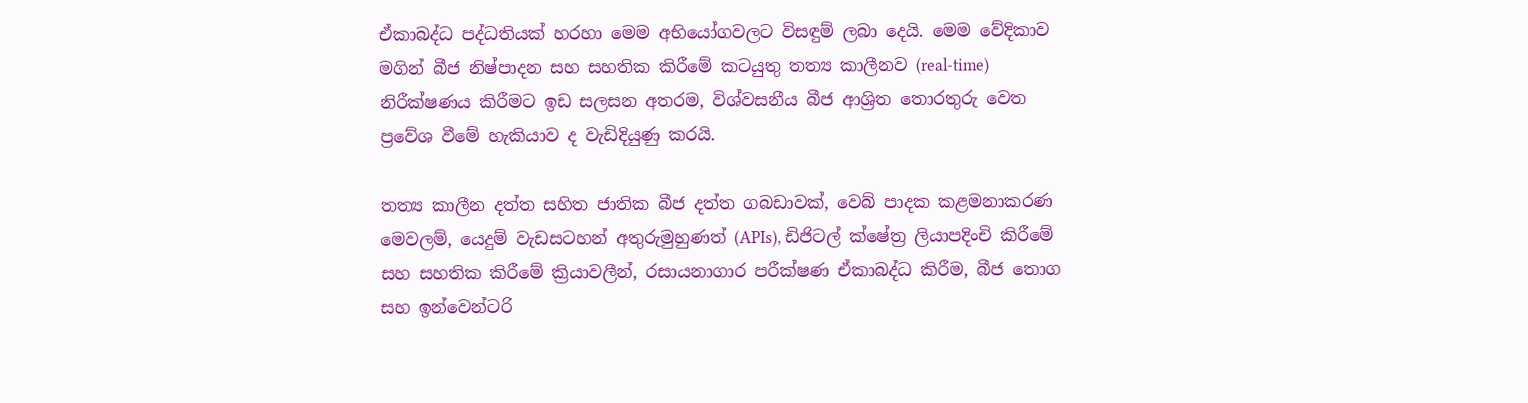ඒකාබද්ධ පද්ධතියක් හරහා මෙම අභියෝගවලට විසඳුම් ලබා දෙයි. මෙම වේදිකාව මගින් බීජ නිෂ්පාදන සහ සහතික කිරීමේ කටයුතු තත්‍ය කාලීනව (real-time) නිරීක්ෂණය කිරීමට ඉඩ සලසන අතරම, විශ්වසනීය බීජ ආශ්‍රිත තොරතුරු වෙත ප්‍රවේශ වීමේ හැකියාව ද වැඩිදියුණු කරයි.

තත්‍ය කාලීන දත්ත සහිත ජාතික බීජ දත්ත ගබඩාවක්, වෙබ් පාදක කළමනාකරණ මෙවලම්, යෙදුම් වැඩසටහන් අතුරුමුහුණත් (APIs), ඩිජිටල් ක්ෂේත්‍ර ලියාපදිංචි කිරීමේ සහ සහතික කිරීමේ ක්‍රියාවලීන්, රසායනාගාර පරීක්ෂණ ඒකාබද්ධ කිරීම, බීජ තොග සහ ඉන්වෙන්ටරි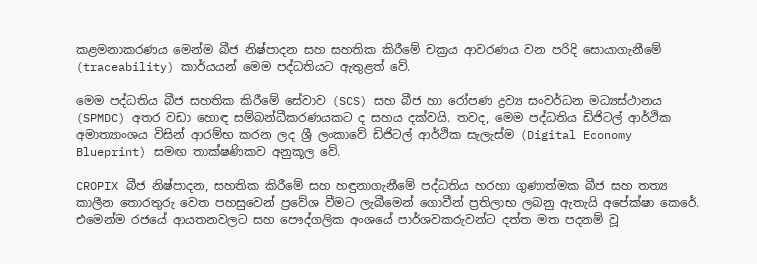කළමනාකරණය මෙන්ම බීජ නිෂ්පාදන සහ සහතික කිරීමේ චක්‍රය ආවරණය වන පරිදි සොයාගැනීමේ (traceability) කාර්යයන් මෙම පද්ධතියට ඇතුළත් වේ.

මෙම පද්ධතිය බීජ සහතික කිරීමේ සේවාව (SCS) සහ බීජ හා රෝපණ ද්‍රව්‍ය සංවර්ධන මධ්‍යස්ථානය (SPMDC) අතර වඩා හොඳ සම්බන්ධීකරණයකට ද සහය දක්වයි. තවද, මෙම පද්ධතිය ඩිජිටල් ආර්ථික අමාත්‍යාංශය විසින් ආරම්භ කරන ලද ශ්‍රී ලංකාවේ ඩිජිටල් ආර්ථික සැලැස්ම (Digital Economy Blueprint) සමඟ තාක්ෂණිකව අනුකූල වේ.

CROPIX බීජ නිෂ්පාදන, සහතික කිරීමේ සහ හඳුනාගැනීමේ පද්ධතිය හරහා ගුණාත්මක බීජ සහ තත්‍ය කාලීන තොරතුරු වෙත පහසුවෙන් ප්‍රවේශ වීමට ලැබීමෙන් ගොවීන් ප්‍රතිලාභ ලබනු ඇතැයි අපේක්ෂා කෙරේ. එමෙන්ම රජයේ ආයතනවලට සහ පෞද්ගලික අංශයේ පාර්ශවකරුවන්ට දත්ත මත පදනම් වූ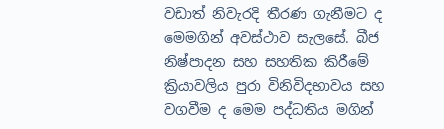වඩාත් නිවැරදි තීරණ ගැනීමට ද මෙමගින් අවස්ථාව සැලසේ. බීජ නිෂ්පාදන සහ සහතික කිරීමේ ක්‍රියාවලිය පුරා විනිවිදභාවය සහ වගවීම ද මෙම පද්ධතිය මගින්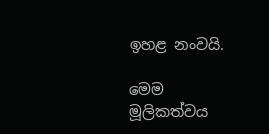ඉහළ නංවයි.

මෙම මූලිකත්වය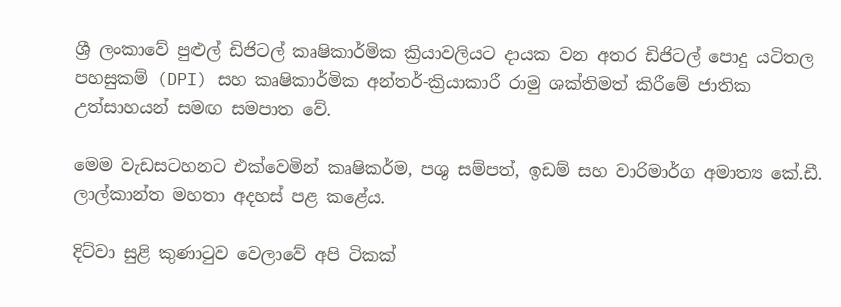ශ්‍රී ලංකාවේ පුළුල් ඩිජිටල් කෘෂිකාර්මික ක්‍රියාවලියට දායක වන අතර ඩිජිටල් පොදු යටිතල පහසුකම් (DPI) සහ කෘෂිකාර්මික අන්තර්-ක්‍රියාකාරී රාමු ශක්තිමත් කිරීමේ ජාතික උත්සාහයන් සමඟ සමපාත වේ.

මෙම වැඩසටහනට එක්වෙමින් කෘෂිකර්ම, පශු සම්පත්, ඉඩම් සහ වාරිමාර්ග අමාත්‍ය කේ.ඩී. ලාල්කාන්ත මහතා අදහස් පළ කළේය.

දිට්වා සුළි කුණාටුව වෙලාවේ අපි ටිකක්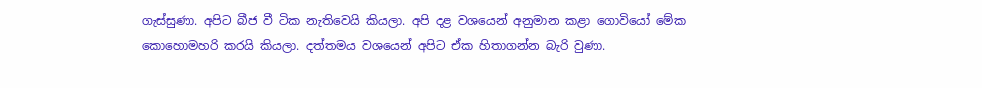ගැස්සුණා. අපිට බීජ වී ටික නැතිවෙයි කියලා. අපි දළ වශයෙන් අනුමාන කළා ගොවියෝ මේක කොහොමහරි කරයි කියලා. දත්තමය වශයෙන් අපිට ඒක හිතාගන්න බැරි වුණා.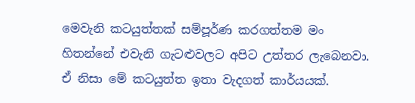මෙවැනි කටයුත්තක් සම්පූර්ණ කරගත්තම මං හිතන්නේ එවැනි ගැටළුවලට අපිට උත්තර ලැබෙනවා. ඒ නිසා මේ කටයුත්ත ඉතා වැදගත් කාර්යයක්.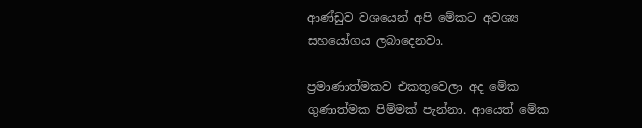ආණ්ඩුව වශයෙන් අපි මේකට අවශ්‍ය සහයෝගය ලබාදෙනවා.

ප්‍රමාණාත්මකව එකතුවෙලා අද මේක ගුණාත්මක පිම්මක් පැන්නා. ආයෙත් මේක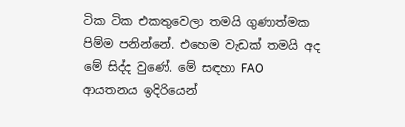ටික ටික එකතුවෙලා තමයි ගුණාත්මක පිම්ම පනින්නේ. එහෙම වැඩක් තමයි අද මේ සිද්ද වුණේ. මේ සඳහා FAO ආයතනය ඉදිරියෙන්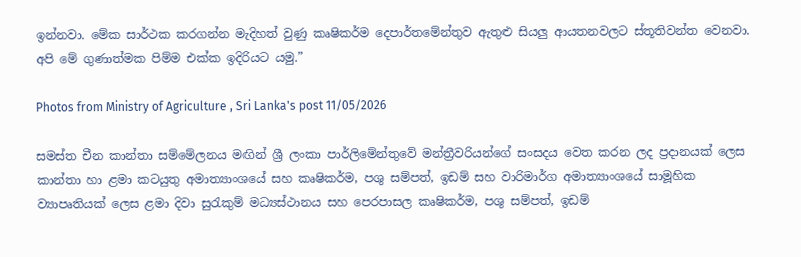ඉන්නවා. මේක සාර්ථක කරගන්න මැදිහත් වුණු කෘෂිකර්ම දෙපාර්තමේන්තුව ඇතුළු සියලු ආයතනවලට ස්තූතිවන්ත වෙනවා. අපි මේ ගුණාත්මක පිම්ම එක්ක ඉදිරියට යමු.”

Photos from Ministry of Agriculture , Sri Lanka's post 11/05/2026

සමස්ත චීන කාන්තා සම්මේලනය මඟින් ශ්‍රී ලංකා පාර්ලිමේන්තුවේ මන්ත්‍රීවරියන්ගේ සංසදය වෙත කරන ලද ප්‍රදානයක් ලෙස කාන්තා හා ළමා කටයුතු අමාත්‍යාංශයේ සහ කෘෂිකර්ම, පශු සම්පත්, ඉඩම් සහ වාරිමාර්ග අමාත්‍යාංශයේ සාමූහික ව්‍යාපෘතියක් ලෙස ළමා දිවා සුරැකුම් මධ්‍යස්ථානය සහ පෙරපාසල කෘෂිකර්ම, පශු සම්පත්, ඉඩම්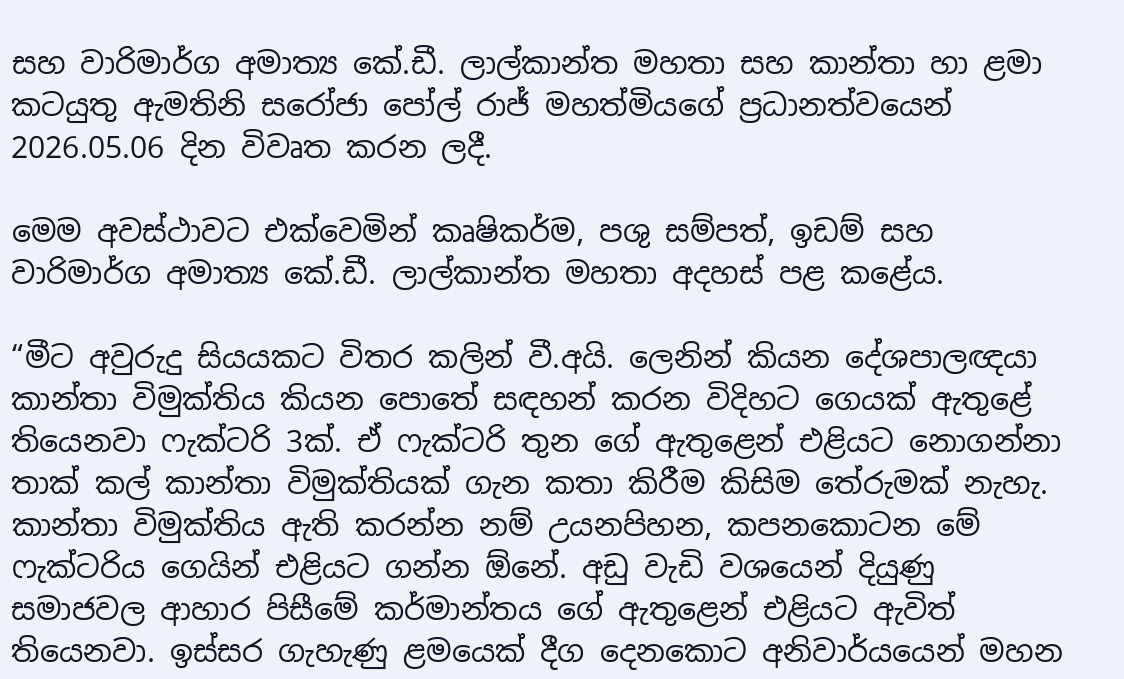සහ වාරිමාර්ග අමාත්‍ය කේ.ඩී. ලාල්කාන්ත මහතා සහ කාන්තා හා ළමා කටයුතු ඇමතිනි සරෝජා පෝල් රාජ් මහත්මියගේ ප්‍රධානත්වයෙන් 2026.05.06 දින විවෘත කරන ලදී.

මෙම අවස්ථාවට එක්වෙමින් කෘෂිකර්ම, පශු සම්පත්, ඉඩම් සහ වාරිමාර්ග අමාත්‍ය කේ.ඩී. ලාල්කාන්ත මහතා අදහස් පළ කළේය.

“මීට අවුරුදු සියයකට විතර කලින් වී.අයි. ලෙනින් කියන දේශපාලඥයා කාන්තා විමුක්තිය කියන පොතේ සඳහන් කරන විදිහට ගෙයක් ඇතුළේ තියෙනවා ෆැක්ටරි 3ක්. ඒ ෆැක්ටරි තුන ගේ ඇතුළෙන් එළියට නොගන්නා තාක් කල් කාන්තා විමුක්තියක් ගැන කතා කිරීම කිසිම තේරුමක් නැහැ. කාන්තා විමුක්තිය ඇති කරන්න නම් උයනපිහන, කපනකොටන මේ ෆැක්ටරිය ගෙයින් එළියට ගන්න ඕනේ. අඩු වැඩි වශයෙන් දියුණු සමාජවල ආහාර පිසීමේ කර්මාන්තය ගේ ඇතුළෙන් එළියට ඇවිත් තියෙනවා. ඉස්සර ගැහැණු ළමයෙක් දීග දෙනකොට අනිවාර්යයෙන් මහන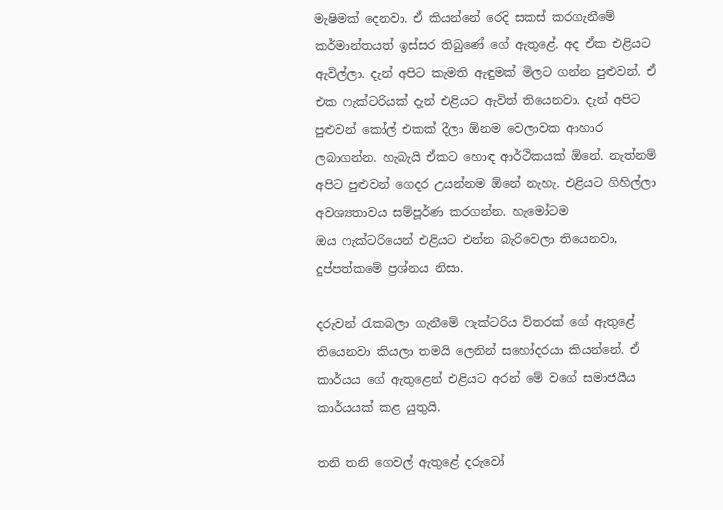මැෂිමක් දෙනවා. ඒ කියන්නේ රෙදි සකස් කරගැනීමේ කර්මාන්තයත් ඉස්සර තිබුණේ ගේ ඇතුළේ. අද ඒක එළියට ඇවිල්ලා. දැන් අපිට කැමති ඇඳුමක් මිලට ගන්න පුළුවන්. ඒ එක ෆැක්ටරියක් දැන් එළියට ඇවිත් තියෙනවා. දැන් අපිට පුළුවන් කෝල් එකක් දීලා ඕනම වෙලාවක ආහාර ලබාගන්න. හැබැයි ඒකට හොඳ ආර්ථිකයක් ඕනේ. නැත්නම් අපිට පුළුවන් ගෙදර උයන්නම ඕනේ නැහැ. එළියට ගිහිල්ලා අවශ්‍යතාවය සම්පූර්ණ කරගන්න. හැමෝටම ඔය ‍ෆැක්ටරියෙන් එළියට එන්න බැරිවෙලා තියෙනවා, දුප්පත්කමේ ප්‍රශ්නය නිසා.

දරුවන් රැකබලා ගැනීමේ ෆැක්ටරිය විතරක් ගේ ඇතුළේ තියෙනවා කියලා තමයි ලෙනින් සහෝදරයා කියන්නේ. ඒ කාර්යය ගේ ඇතුළෙන් එළියට අරන් මේ වගේ සමාජයීය කාර්යයක් කළ යුතුයි.

තනි තනි ගෙවල් ඇතුළේ දරුවෝ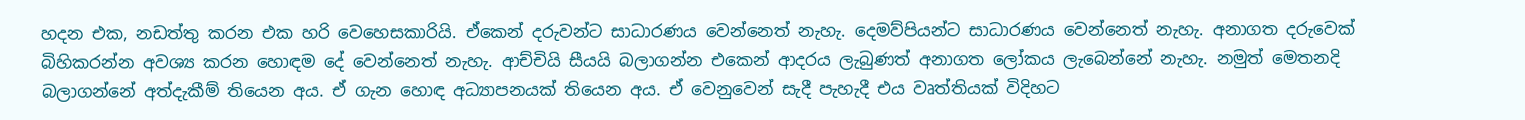හදන එක, නඩත්තු කරන එක හරි වෙහෙසකාරියි. ඒකෙන් දරුවන්ට සාධාරණය වෙන්නෙත් නැහැ. දෙමව්පියන්ට සාධාරණය වෙන්නෙත් නැහැ. අනාගත දරුවෙක් බිහිකරන්න අවශ්‍ය කරන හොඳම දේ වෙන්නෙත් නැහැ. ආච්චියි සීයයි බලාගන්න එකෙන් ආදරය ලැබුණත් අනාගත ලෝකය ලැබෙන්නේ නැහැ. නමුත් මෙතනදි බලාගන්නේ අත්දැකීම් තියෙන අය. ඒ ගැන හොඳ අධ්‍යාපනයක් තියෙන අය. ඒ වෙනුවෙන් සැදී පැහැදී එය වෘත්තියක් විදිහට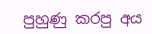පුහුණු කරපු අය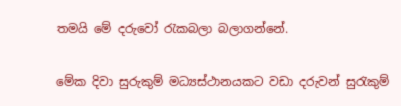තමයි මේ දරුවෝ රැකබලා බලාගන්නේ.

මේක දිවා සුරුකුම් මධ්‍යස්ථානයකට වඩා දරුවන් සුරැකුම්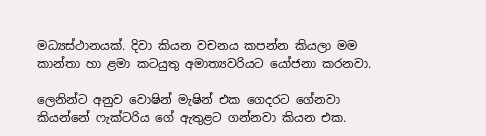මධ්‍යස්ථානයක්. දිවා කියන වචනය කපන්න කියලා මම කාන්තා හා ළමා කටයුතු අමාත්‍යවරියට යෝජනා කරනවා.

ලෙනින්ට අනුව වොෂින් මැෂින් එක ගෙදරට ගේනවා කියන්නේ ෆැක්ටරිය ගේ ඇතුළට ගන්නවා කියන එක.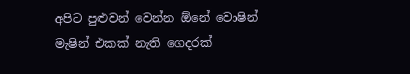අපිට පුළුවන් වෙන්න ඕනේ වොෂින් මැෂින් එකක් නැති ගෙදරක්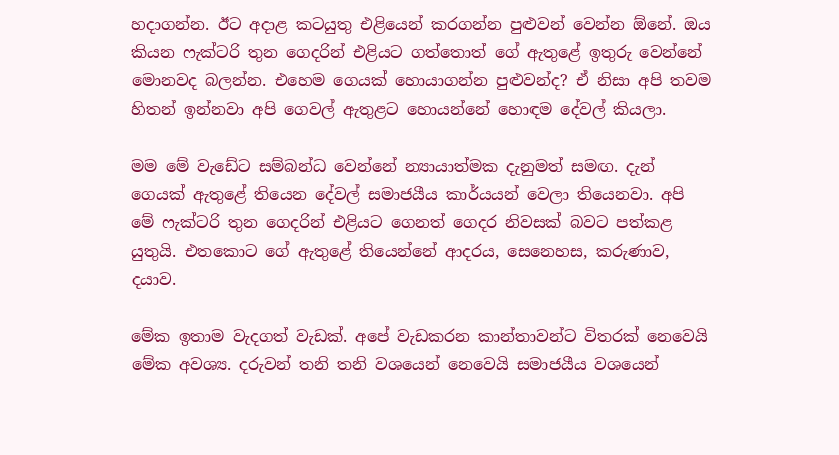හදාගන්න. ඊට අදාළ කටයුතු එළියෙන් කරගන්න පුළුවන් වෙන්න ඕනේ. ඔය කියන ෆැක්ටරි තුන ගෙදරින් එළියට ගත්තොත් ගේ ඇතුළේ ඉතුරු වෙන්නේ මොනවද බලන්න. එහෙම ගෙයක් හොයාගන්න පුළුවන්ද? ඒ නිසා අපි තවම හිතන් ඉන්නවා අපි ගෙවල් ඇතුළට හොයන්නේ හොඳම දේවල් කියලා.

මම මේ වැඩේට සම්බන්ධ වෙන්නේ න්‍යායාත්මක දැනුමත් සමඟ. දැන් ගෙයක් ඇතුළේ තියෙන දේවල් සමාජයීය කාර්යයන් වෙලා තියෙනවා. අපි මේ ෆැක්ටරි තුන ගෙදරින් එළියට ගෙනත් ගෙදර නිවසක් බවට පත්කළ යුතුයි. එතකොට ගේ ඇතුළේ තියෙන්නේ ආදරය, සෙනෙහස, කරුණාව, දයාව.

මේක ඉතාම වැදගත් වැඩක්. අපේ වැඩකරන කාන්තාවන්ට විතරක් නෙවෙයි මේක අවශ්‍ය. දරුවන් තනි තනි වශයෙන් නෙවෙයි සමාජයීය වශයෙන්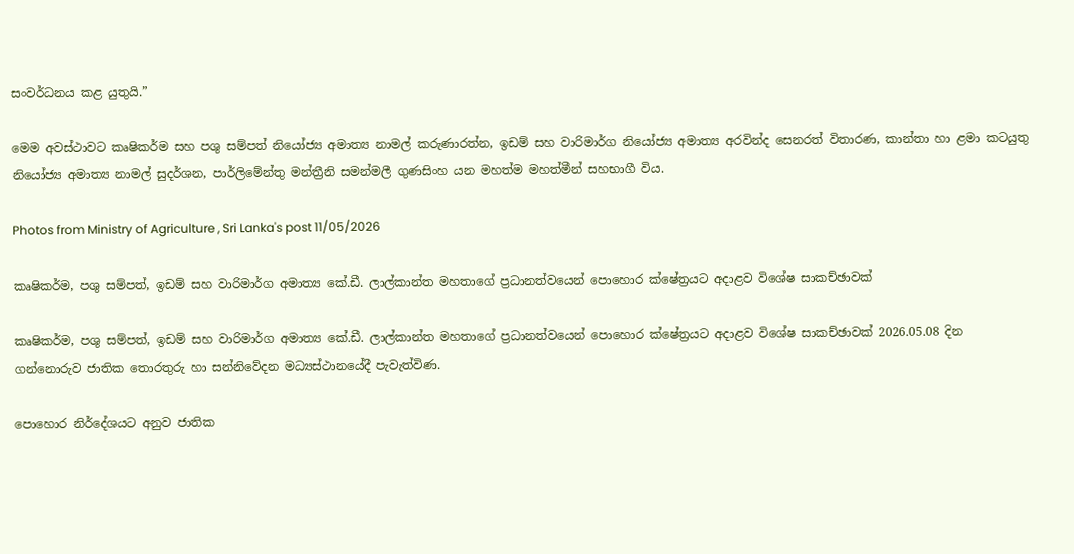සංවර්ධනය කළ යුතුයි.”

මෙම අවස්ථාවට කෘෂිකර්ම සහ පශු සම්පත් නියෝජ්‍ය අමාත්‍ය නාමල් කරුණාරත්න, ඉඩම් සහ වාරිමාර්ග නියෝජ්‍ය අමාත්‍ය අරවින්ද සෙනරත් විතාරණ, කාන්තා හා ළමා කටයුතු නියෝජ්‍ය අමාත්‍ය නාමල් සුදර්ශන, පාර්ලිමේන්තු මන්ත්‍රීනි සමන්මලී ගුණසිංහ යන මහත්ම මහත්මීන් සහභාගී විය.

Photos from Ministry of Agriculture , Sri Lanka's post 11/05/2026

කෘෂිකර්ම, පශු සම්පත්, ඉඩම් සහ වාරිමාර්ග අමාත්‍ය කේ.ඩී. ලාල්කාන්ත මහතාගේ ප්‍රධානත්වයෙන් පොහොර ක්ෂේත්‍රයට අදාළව විශේෂ සාකච්ඡාවක්

කෘෂිකර්ම, පශු සම්පත්, ඉඩම් සහ වාරිමාර්ග අමාත්‍ය කේ.ඩී. ලාල්කාන්ත මහතාගේ ප්‍රධානත්වයෙන් පොහොර ක්ෂේත්‍රයට අදාළව විශේෂ සාකච්ඡාවක් 2026.05.08 දින ගන්නොරුව ජාතික තොරතුරු හා සන්නිවේදන මධ්‍යස්ථානයේදී පැවැත්විණ.

පොහොර නිර්දේශයට අනුව ජාතික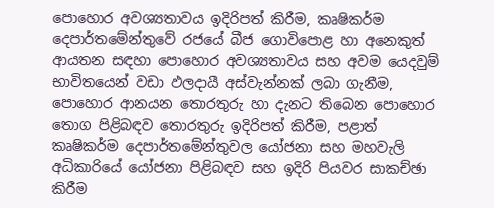පොහොර අවශ්‍යතාවය ඉදිරිපත් කිරීම, කෘෂිකර්ම දෙපාර්තමේන්තුවේ රජයේ බීජ ගොවිපොළ හා අනෙකුත් ආයතන සඳහා පොහොර අවශ්‍යතාවය සහ අවම යෙදවුම් භාවිතයෙන් වඩා ඵලදායී අස්වැන්නක් ලබා ගැනීම, පොහොර ආනයන තොරතුරු හා දැනට තිබෙන පොහොර තොග පිළිබඳව තොරතුරු ඉදිරිපත් කිරීම, පළාත් කෘෂිකර්ම දෙපාර්තමේන්තුවල යෝජනා සහ මහවැලි අධිකාරියේ යෝජනා පිළිබඳව සහ ඉදිරි පියවර සාකච්ඡා කිරීම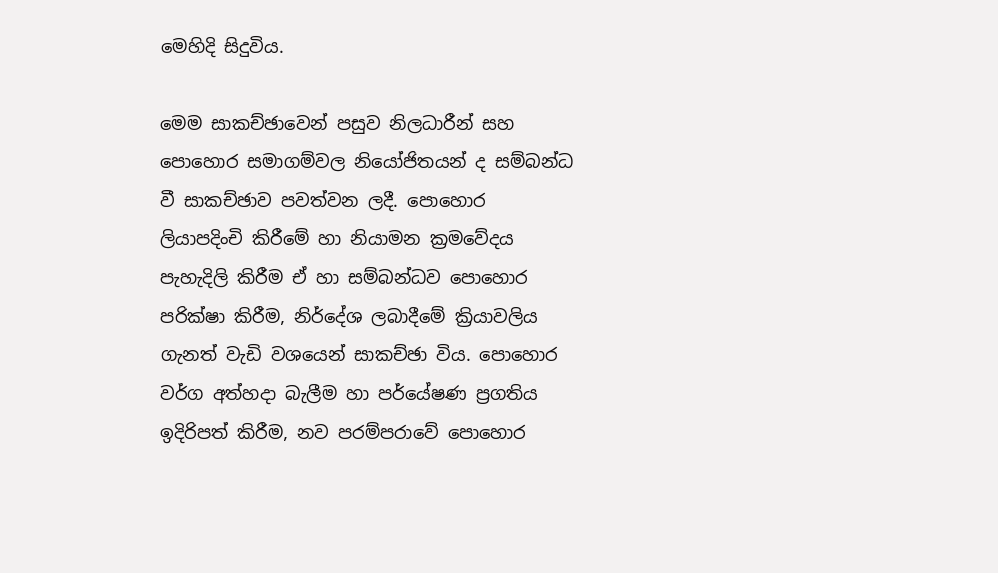මෙහිදි සිදුවිය.

මෙම සාකච්ඡාවෙන් පසුව නිලධාරීන් සහ පොහොර සමාගම්වල නියෝජිතයන් ද සම්බන්ධ වී සාකච්ඡාව පවත්වන ලදී. පොහොර ලියාපදිංචි කිරීමේ හා නියාමන ක්‍රමවේදය පැහැදිලි කිරීම ඒ හා සම්බන්ධව පොහොර පරික්ෂා කිරීම, නිර්දේශ ලබාදීමේ ක්‍රියාවලිය ගැනත් වැඩි වශයෙන් සාකච්ඡා විය. පොහොර වර්ග අත්හදා බැලීම හා පර්යේෂණ ප්‍රගතිය ඉදිරිපත් කිරීම, නව පරම්පරාවේ පොහොර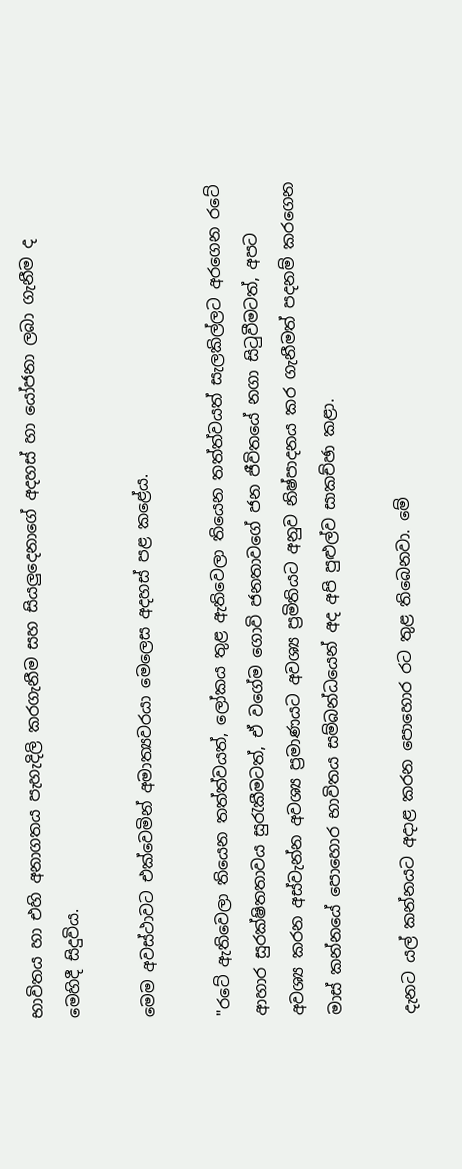භාවිතය හා එහි අනාගතය පැහැදිලි කරගැනීම සහ සියලුදෙනාගේ අදහස් හා යෝජනා ලබා ගැනීම ද මෙහිදී සිදුවිය.

මෙම අවස්ථාවට එක්වෙමින් අමාත්‍යවරයා මෙලෙස අදහස් පළ කළේය.

"රටේ ඇතිවෙලා තියෙන තත්ත්වයත්, ලෝකය තුළ ඇතිවෙලා තියෙන තත්ත්වයත් සැලකිල්ලට අරගෙන රටේ ආහාර සුරක්ෂිතතාවය සුරැකීමටත්, ඒ වගේම ගොවි ජනතාවගේ ජන ජීවිතයේ නගා සිටුවීමටත්, අපට අවශ්‍ය කරන අස්වැන්න අවශ්‍ය ප්‍රමාණයට අවශ්‍ය ප්‍රමිතියට අනුව නිෂ්පාදනය කර ගැනීමත් පදනම් කරගෙන මාස් කන්නයේ පොහොර භාවිතය සම්බන්ධයෙන් අද අපි පුළුල්ව සාකච්ඡා කළා.

දැනට යල් කන්නයට අදාළ කරන පොහොර රට තුළ තිබෙනවා. මේ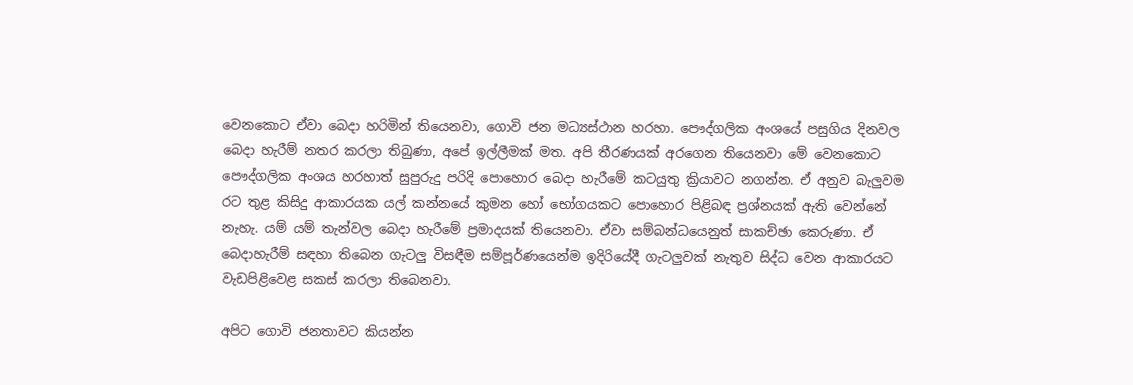වෙනකොට ඒවා බෙදා හරිමින් තියෙනවා, ගොවි ජන මධ්‍යස්ථාන හරහා. පෞද්ගලික අංශයේ පසුගිය දිනවල බෙදා හැරීම් නතර කරලා තිබුණා, අපේ ඉල්ලීමක් මත. අපි තීරණයක් අරගෙන තියෙනවා මේ වෙනකොට පෞද්ගලික අංශය හරහාත් සුපුරුදු පරිදි පොහොර බෙදා හැරීමේ කටයුතු ක්‍රියාවට නගන්න. ඒ අනුව බැලුවම රට තුළ කිසිදු ආකාරයක යල් කන්නයේ කුමන හෝ භෝගයකට පොහොර පිළිබඳ ප්‍රශ්නයක් ඇති වෙන්නේ නැහැ. යම් යම් තැන්වල බෙදා හැරීමේ ප්‍රමාදයක් තියෙනවා. ඒවා සම්බන්ධයෙනුත් සාකච්ඡා කෙරුණා. ඒ බෙදාහැරීම් සඳහා තිබෙන ගැටලු විසඳීම සම්පූර්ණයෙන්ම ඉදිරියේදී ගැටලුවක් නැතුව සිද්ධ වෙන ආකාරයට වැඩපිළිවෙළ සකස් කරලා තිබෙනවා.

අපිට ගොවි ජනතාවට කියන්න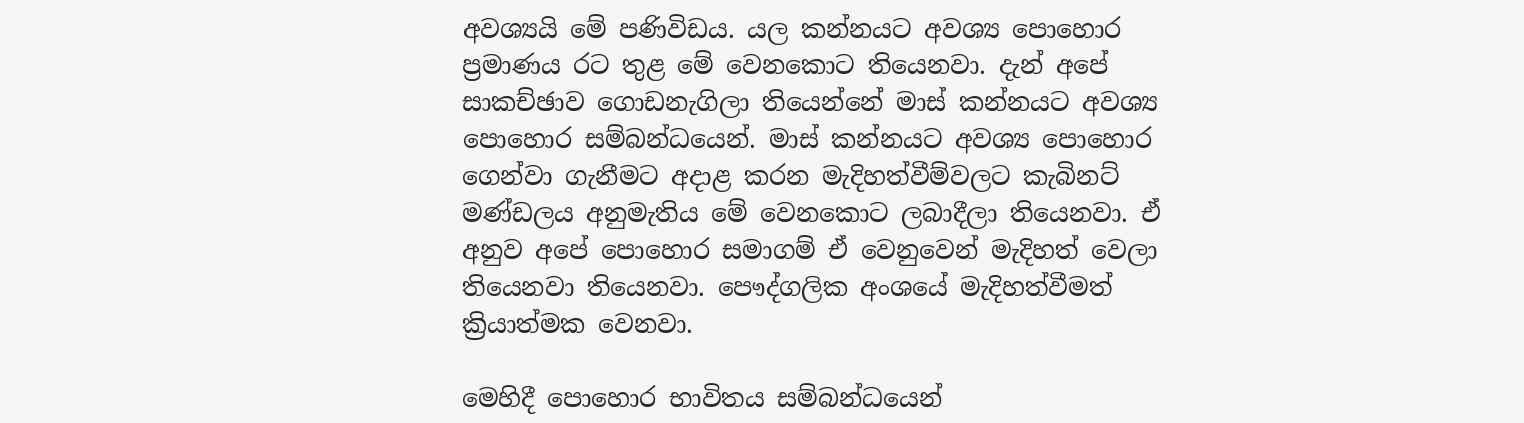අවශ්‍යයි මේ පණිවිඩය. යල කන්නයට අවශ්‍ය පොහොර ප්‍රමාණය රට තුළ මේ වෙනකොට තියෙනවා. දැන් අපේ සාකච්ඡාව ගොඩනැගිලා තියෙන්නේ මාස් කන්නයට අවශ්‍ය පොහොර සම්බන්ධයෙන්. මාස් කන්නයට අවශ්‍ය පොහොර ගෙන්වා ගැනීමට අදාළ කරන මැදිහත්වීම්වලට කැබිනට් මණ්ඩලය අනුමැතිය මේ වෙනකොට ලබාදීලා තියෙනවා. ඒ අනුව අපේ පොහොර සමාගම් ඒ වෙනුවෙන් මැදිහත් වෙලා තියෙනවා තියෙනවා. පෞද්ගලික අංශයේ මැදිහත්වීමත් ක්‍රියාත්මක වෙනවා.

මෙහිදී පොහොර භාවිතය සම්බන්ධයෙන්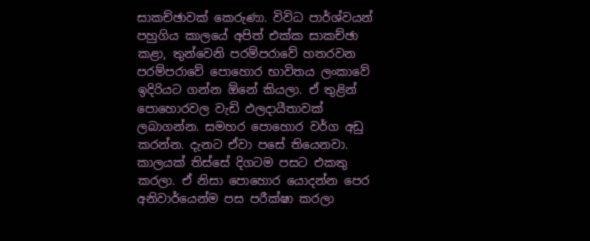සාකච්ඡාවක් කෙරුණා. විවිධ පාර්ශ්වයන් පහුගිය කාලයේ අපිත් එක්ක සාකච්ඡා කළා, තුන්වෙනි පරම්පරාවේ හතරවන පරම්පරාවේ පොහොර භාවිතය ලංකාවේ ඉදිරියට ගන්න ඕනේ කියලා. ඒ තුළින් පොහොරවල වැඩි ඵලදායීතාවක් ලබාගන්න. සමහර පොහොර වර්ග අඩු කරන්න. දැනට ඒවා පසේ තියෙනවා. කාලයක් තිස්සේ දිගටම පසට එකතු කරලා. ඒ නිසා පොහොර යොදන්න පෙර අනිවාර්යෙන්ම පස පරීක්ෂා කරලා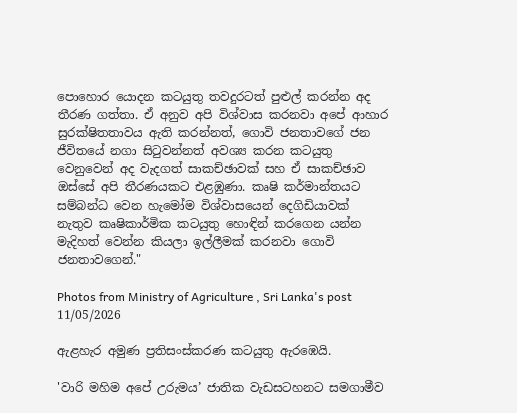පොහොර යොදන කටයුතු තවදුරටත් පුළුල් කරන්න අද තීරණ ගත්තා. ඒ අනුව අපි විශ්වාස කරනවා අපේ ආහාර සුරක්ෂිතතාවය ඇති කරන්නත්, ගොවි ජනතාවගේ ජන ජීවිතයේ නගා සිටුවන්නත් අවශ්‍ය කරන කටයුතු වෙනුවෙන් අද වැදගත් සාකච්ඡාවක් සහ ඒ සාකච්ඡාව ඔස්සේ අපි තීරණයකට එළඹුණා. කෘෂි කර්මාන්තයට සම්බන්ධ වෙන හැමෝම විශ්වාසයෙන් දෙගිඩියාවක් නැතුව කෘෂිකාර්මික කටයුතු හොඳින් කරගෙන යන්න මැදිහත් වෙන්න කියලා ඉල්ලීමක් කරනවා ගොවි ජනතාවගෙන්."

Photos from Ministry of Agriculture , Sri Lanka's post 11/05/2026

ඇළහැර අමුණ ප්‍රතිසංස්කරණ කටයුතු ඇරඹෙයි.

'වාරි මහිම අපේ උරුමය’ ජාතික වැඩසටහනට සමගාමීව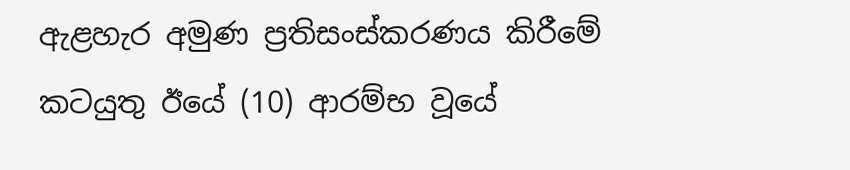ඇළහැර අමුණ ප්‍රතිසංස්කරණය කිරීමේ කටයුතු ඊයේ (10) ආරම්භ වූයේ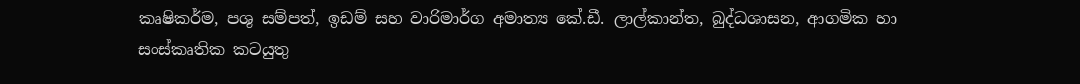කෘෂිකර්ම, පශු සම්පත්, ඉඩම් සහ වාරිමාර්ග අමාත්‍ය කේ.ඩී. ලාල්කාන්ත, බුද්ධශාසන, ආගමික හා සංස්කෘතික කටයුතු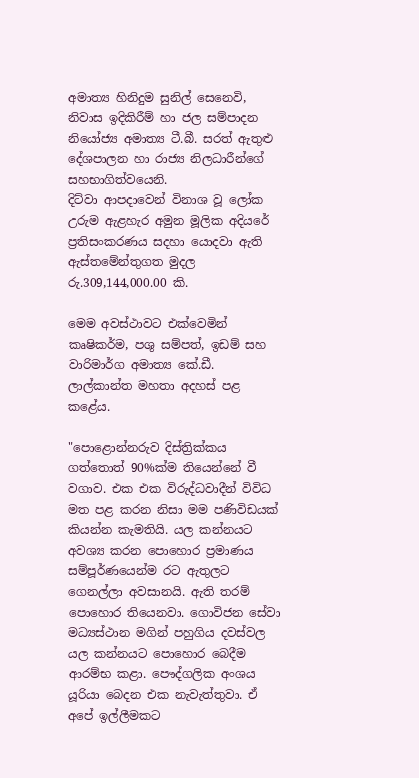අමාත්‍ය හිනිදුම සුනිල් සෙනෙවි, නිවාස ඉදිකිරීම් හා ජල සම්පාදන නියෝජ්‍ය අමාත්‍ය ටී.බී. සරත් ඇතුළු දේශපාලන හා රාජ්‍ය නිලධාරීන්ගේ සහභාගිත්වයෙනි.
දිට්වා ආපදාවෙන් විනාශ වූ ලෝක උරුම ඇළහැර අමුන මූලික අදියරේ ප්‍රතිසංකරණය සදහා යොදවා ඇති ඇස්තමේන්තුගත මුදල රු.309,144,000.00 කි.

මෙම අවස්ථාවට එක්වෙමින් කෘෂිකර්ම, පශු සම්පත්, ඉඩම් සහ වාරිමාර්ග අමාත්‍ය කේ.ඩී. ලාල්කාන්ත මහතා අදහස් පළ කළේය.

"පොළොන්නරුව දිස්ත්‍රික්කය ගත්තොත් 90%ක්ම තියෙන්නේ වී වගාව. එක එක විරුද්ධවාදීන් විවිධ මත පළ කරන නිසා මම පණිවිඩයක් කියන්න කැමතියි. යල කන්නයට අවශ්‍ය කරන පොහොර ප්‍රමාණය සම්පූර්ණයෙන්ම රට ඇතුලට ගෙනල්ලා අවසානයි. ඇති තරම් පොහොර තියෙනවා. ගොවිජන සේවා මධ්‍යස්ථාන මගින් පහුගිය දවස්වල යල කන්නයට පොහොර බෙදීම ආරම්භ කළා. පෞද්ගලික අංශය යූරියා බෙදන එක නැවැත්තුවා. ඒ අපේ ඉල්ලීමකට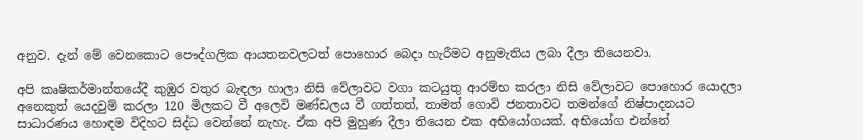අනුව. දැන් මේ වෙනකොට පෞද්ගලික ආයතනවලටත් පොහොර බෙදා හැරීමට අනුමැතිය ලබා දීලා තියෙනවා.

අපි කෘෂිකර්මාන්තයේදී කුඹුර වතුර බැඳලා හාලා නිසි වේලාවට වගා කටයුතු ආරම්භ කරලා නිසි වේලාවට පොහොර යොදලා අනෙකුත් යෙදවුම් කරලා 120 මිලකට වී අලෙවි මණ්ඩලය වී ගත්තත්, තාමත් ගොවි ජනතාවට තමන්ගේ නිෂ්පාදනයට සාධාරණය හොඳම විදිහට සිද්ධ වෙන්නේ නැහැ. ඒක අපි මුහුණ දීලා තියෙන එක අභියෝගයක්. අභියෝග එන්නේ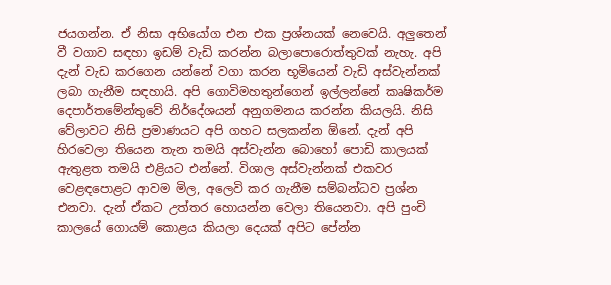ජයගන්න. ඒ නිසා අභියෝග එන එක ප්‍රශ්නයක් නෙවෙයි. අලුතෙන් වී වගාව සඳහා ඉඩම් වැඩි කරන්න බලාපොරොත්තුවක් නැහැ. අපි දැන් වැඩ කරගෙන යන්නේ වගා කරන භූමියෙන් වැඩි අස්වැන්නක් ලබා ගැනීම සඳහායි. අපි ගොවිමහතුන්ගෙන් ඉල්ලන්නේ කෘෂිකර්ම දෙපාර්තමේන්තුවේ නිර්දේශයන් අනුගමනය කරන්න කියලයි. නිසි වේලාවට නිසි ප්‍රමාණයට අපි ගහට සලකන්න ඕනේ. දැන් අපි හිරවෙලා තියෙන තැන තමයි අස්වැන්න බොහෝ පොඩි කාලයක් ඇතුළත තමයි එළියට එන්නේ. විශාල අස්වැන්නක් එකවර වෙළඳපොළට ආවම මිල, අලෙවි කර ගැනීම සම්බන්ධව ප්‍රශ්න එනවා. දැන් ඒකට උත්තර හොයන්න වෙලා තියෙනවා. අපි පුංචි කාලයේ ගොයම් කොළය කියලා දෙයක් අපිට පේන්න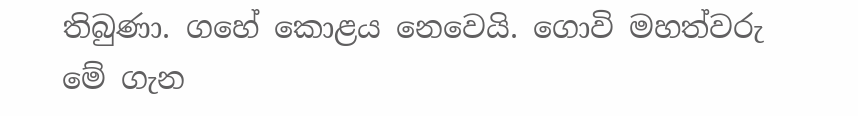තිබුණා. ගහේ කොළය නෙවෙයි. ගොවි මහත්වරු මේ ගැන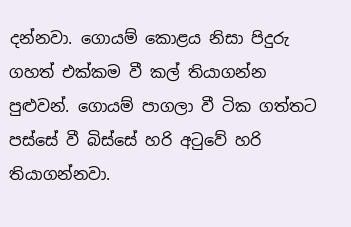දන්නවා. ගොයම් කොළය නිසා පිදුරු ගහත් එක්කම වී කල් තියාගන්න පුළුවන්. ගොයම් පාගලා වී ටික ගත්තට පස්සේ වී බිස්සේ හරි අටුවේ හරි තියාගන්නවා.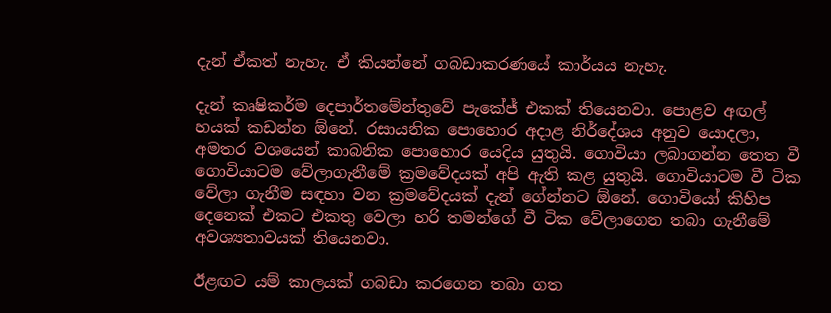දැන් ඒකත් නැහැ. ඒ කියන්නේ ගබඩාකරණයේ කාර්යය නැහැ.

දැන් කෘෂිකර්ම දෙපාර්තමේන්තුවේ පැකේජ් එකක් තියෙනවා. පොළව අඟල් හයක් කඩන්න ඕනේ. රසායනික පොහොර අදාළ නිර්දේශය අනුව යොදලා, අමතර වශයෙන් කාබනික පොහොර යෙදිය යුතුයි. ගොවියා ලබාගන්න තෙත වී ගොවියාටම වේලාගැනීමේ ක්‍රමවේදයක් අපි ඇති කළ යුතුයි. ගොවියාටම වී ටික වේලා ගැනීම සඳහා වන ක්‍රමවේදයක් දැන් ගේන්නට ඕනේ. ගොවියෝ කිහිප දෙනෙක් එකට එකතු වෙලා හරි තමන්ගේ වී ටික වේලාගෙන තබා ගැනීමේ අවශ්‍යතාවයක් තියෙනවා.

ඊළඟට යම් කාලයක් ගබඩා කරගෙන තබා ගත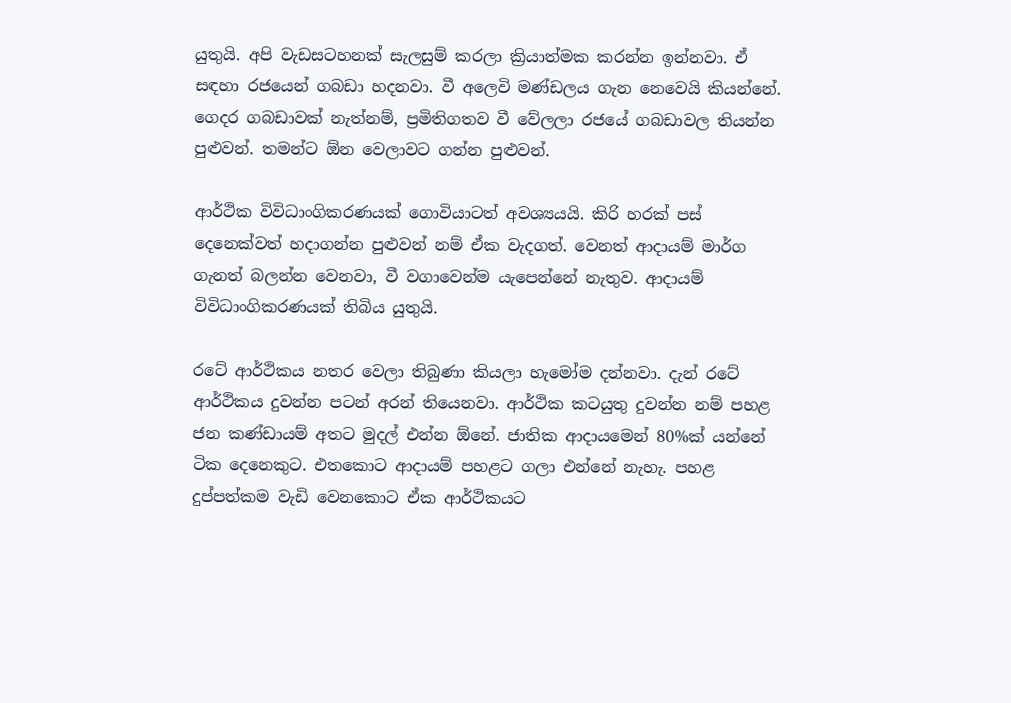යුතුයි. අපි වැඩසටහනක් සැලසුම් කරලා ක්‍රියාත්මක කරන්න ඉන්නවා. ඒ සඳහා රජයෙන් ගබඩා හදනවා. වී අලෙවි මණ්ඩලය ගැන නෙවෙයි කියන්නේ. ගෙදර ගබඩාවක් නැත්නම්, ප්‍රමිතිගතව වී වේලලා රජයේ ගබඩාවල තියන්න පුළුවන්. තමන්ට ඕන වෙලාවට ගන්න පුළුවන්.

ආර්ථික විවිධාංගිකරණයක් ගොවියාටත් අවශ්‍යයයි. කිරි හරක් පස් දෙනෙක්වත් හදාගන්න පුළුවන් නම් ඒක වැදගත්. වෙනත් ආදායම් මාර්ග ගැනත් බලන්න වෙනවා, වී වගාවෙන්ම යැපෙන්නේ නැතුව. ආදායම් විවිධාංගිකරණයක් තිබිය යුතුයි.

රටේ ආර්ථිකය නතර වෙලා තිබුණා කියලා හැමෝම දන්නවා. දැන් රටේ ආර්ථිකය දුවන්න පටන් අරන් තියෙනවා. ආර්ථික කටයුතු දුවන්න නම් පහළ ජන කණ්ඩායම් අතට මුදල් එන්න ඕනේ. ජාතික ආදායමෙන් 80%ක් යන්නේ ටික දෙනෙකුට. එතකොට ආදායම් පහළට ගලා එන්නේ නැහැ. පහළ දුප්පත්කම වැඩි වෙනකොට ඒක ආර්ථිකයට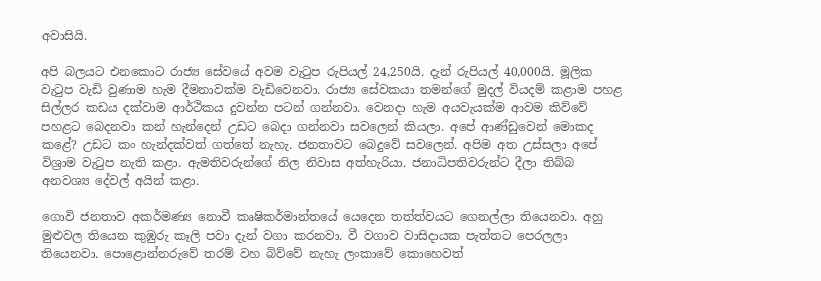අවාසියි.

අපි බලයට එනකොට රාජ්‍ය සේවයේ අවම වැටුප රුපියල් 24,250යි. දැන් රුපියල් 40,000යි. මූලික වැටුප වැඩි වුණාම හැම දීමනාවක්ම වැඩිවෙනවා. රාජ්‍ය සේවකයා තමන්ගේ මුදල් වියදම් කළාම පහළ සිල්ලර කඩය දක්වාම ආර්ථිකය දුවන්න පටන් ගන්නවා. වෙනදා හැම අයවැයක්ම ආවම කිව්වේ පහළට බෙදනවා කන් හැන්දෙන් උඩට බෙදා ගන්නවා සවලෙන් කියලා. අපේ ආණ්ඩුවෙන් මොකද කළේ? උඩට කං හැන්දක්වත් ගත්තේ නැහැ. ජනතාවට බෙදුවේ සවලෙන්. අපිම අත උස්සලා අපේ විශ්‍රාම වැටුප නැති කළා. ඇමතිවරුන්ගේ නිල නිවාස අත්හැරියා. ජනාධිපතිවරුන්ට දීලා තිබ්බ අනවශ්‍ය දේවල් අයින් කළා.

ගොවි ජනතාව අකර්මණ්‍ය නොවී කෘෂිකර්මාන්තයේ යෙදෙන තත්ත්වයට ගෙනල්ලා තියෙනවා. අහු මුළුවල තියෙන කුඹුරු කෑලි පවා දැන් වගා කරනවා. වී වගාව වාසිදායක පැත්තට පෙරලලා තියෙනවා. පොළොන්නරුවේ තරම් වහ බිව්වේ නැහැ ලංකාවේ කොහෙවත්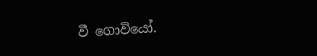වී ගොවියෝ.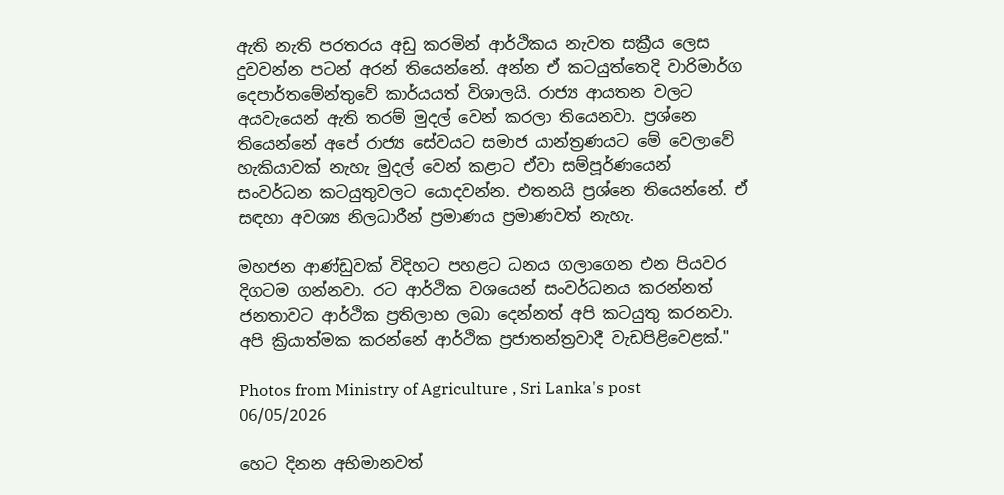ඇති නැති පරතරය අඩු කරමින් ආර්ථිකය නැවත සක්‍රීය ලෙස දුවවන්න පටන් අරන් තියෙන්නේ. අන්න ඒ කටයුත්තෙදි වාරිමාර්ග දෙපාර්තමේන්තුවේ කාර්යයත් විශාලයි. රාජ්‍ය ආයතන වලට අයවැයෙන් ඇති තරම් මුදල් වෙන් කරලා තියෙනවා. ප්‍රශ්නෙ තියෙන්නේ අපේ රාජ්‍ය සේවයට සමාජ යාන්ත්‍රණයට මේ වෙලාවේ හැකියාවක් නැහැ මුදල් වෙන් කළාට ඒවා සම්පූර්ණයෙන් සංවර්ධන කටයුතුවලට යොදවන්න. එතනයි ප්‍රශ්නෙ තියෙන්නේ. ඒ සඳහා අවශ්‍ය නිලධාරීන් ප්‍රමාණය ප්‍රමාණවත් නැහැ.

මහජන ආණ්ඩුවක් විදිහට පහළට ධනය ගලාගෙන එන පියවර දිගටම ගන්නවා. රට ආර්ථික වශයෙන් සංවර්ධනය කරන්නත් ජනතාවට ආර්ථික ප්‍රතිලාභ ලබා දෙන්නත් අපි කටයුතු කරනවා. අපි ක්‍රියාත්මක කරන්නේ ආර්ථික ප්‍රජාතන්ත්‍රවාදී වැඩපිළිවෙළක්."

Photos from Ministry of Agriculture , Sri Lanka's post 06/05/2026

හෙට දිනන අභිමානවත්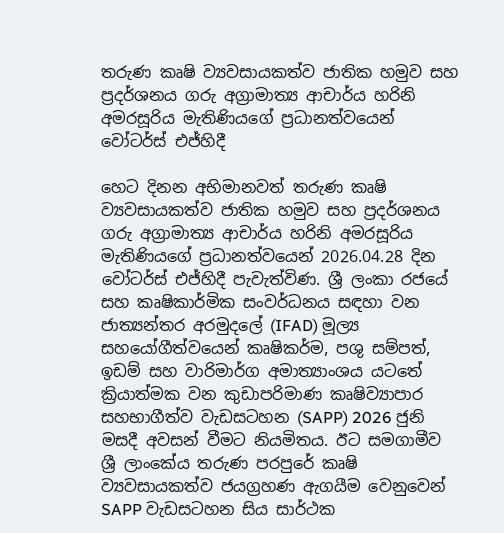තරුණ කෘෂි ව්‍යවසායකත්ව ජාතික හමුව සහ ප්‍රදර්ශනය ගරු අග්‍රාමාත්‍ය ආචාර්ය හරිනි අමරසූරිය මැතිණියගේ ප්‍රධානත්වයෙන් වෝටර්ස් එජ්හිදී

හෙට දිනන අභිමානවත් තරුණ කෘෂි ව්‍යවසායකත්ව ජාතික හමුව සහ ප්‍රදර්ශනය ගරු අග්‍රාමාත්‍ය ආචාර්ය හරිනි අමරසූරිය මැතිණියගේ ප්‍රධානත්වයෙන් 2026.04.28 දින වෝටර්ස් එජ්හිදී පැවැත්විණ. ශ්‍රී ලංකා රජයේ සහ කෘෂිකාර්මික සංවර්ධනය සඳහා වන ජාත්‍යන්තර අරමුදලේ (IFAD) මූල්‍ය සහයෝගීත්වයෙන් කෘෂිකර්ම, පශු සම්පත්, ඉඩම් සහ වාරිමාර්ග අමාත්‍යාංශය යටතේ ක්‍රියාත්මක වන කුඩාපරිමාණ කෘෂිව්‍යාපාර සහභාගීත්ව වැඩසටහන (SAPP) 2026 ජුනි මසදී අවසන් වීමට නියමිතය. ඊට සමගාමීව ශ්‍රී ලාංකේය තරුණ පරපුරේ කෘෂි ව්‍යවසායකත්ව ජයග්‍රහණ ඇගයීම වෙනුවෙන් SAPP වැඩසටහන සිය සාර්ථක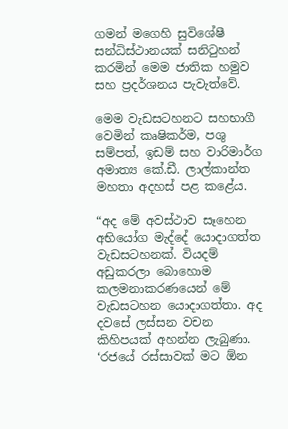ගමන් ම‍ගෙහි සුවිශේෂී සන්ධිස්ථානයක් සනිටුහන් කරමින් මෙම ජාතික හමුව සහ ප්‍රදර්ශනය පැවැත්වේ.

මෙම වැඩසටහනට සහභාගී වෙමින් කෘෂිකර්ම, පශු සම්පත්, ඉඩම් සහ වාරිමාර්ග අමාත්‍ය කේ.ඩී. ලාල්කාන්ත මහතා අදහස් පළ කළේය.

“අද මේ අවස්ථාව සෑහෙන අභියෝග මැද්දේ යොදාගත්ත වැඩසටහනක්. වියදම් අඩුකරලා බොහොම කලමනාකරණයෙන් මේ වැඩසටහන යොදාගත්තා. අද දවසේ ලස්සන වචන කිහිපයක් අහන්න ලැබුණා. ‘රජයේ රස්සාවක් මට ඕන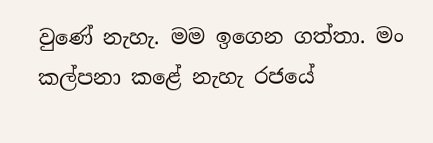වුණේ නැහැ. මම ඉගෙන ගත්තා. මං කල්පනා කළේ නැහැ රජයේ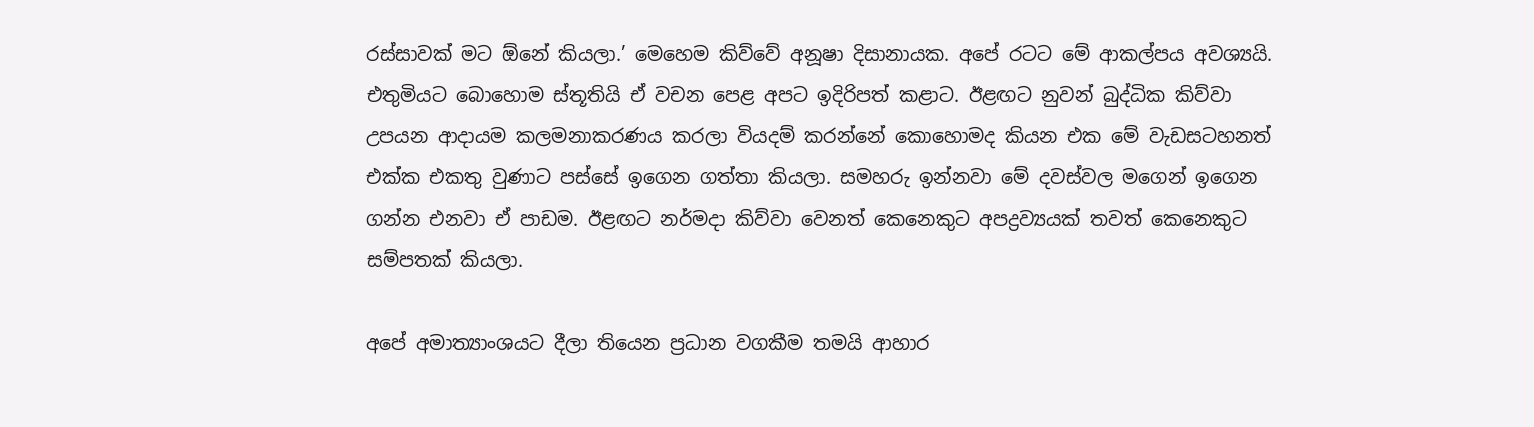රස්සාවක් මට ඕනේ කියලා.’ මෙහෙම කිව්වේ අනූෂා දිසානායක. අපේ රටට මේ ආකල්පය අවශ්‍යයි. එතුමියට බොහොම ස්තූතියි ඒ වචන පෙළ අපට ඉදිරිපත් කළාට. ඊළඟට නුවන් බුද්ධික කිව්වා උපයන ආදායම කලමනාකරණය කරලා වියදම් කරන්නේ කොහොමද කියන එක මේ වැඩසටහනත් එක්ක එකතු වුණාට පස්සේ ඉගෙන ගත්තා කියලා. සමහරු ඉන්නවා මේ දවස්වල මගෙන් ඉගෙන ගන්න එනවා ඒ පාඩම. ඊළඟට නර්මදා කිව්වා වෙනත් කෙනෙකුට අපද්‍රව්‍යයක් තවත් කෙනෙකුට සම්පතක් කියලා.

අපේ අමාත්‍යාංශයට දීලා තියෙන ප්‍රධාන වගකීම තමයි ආහාර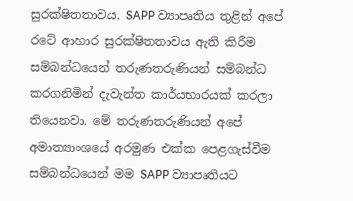සුරක්ෂිතතාවය. SAPP ව්‍යාපෘතිය තුළින් අපේ රටේ ආහාර සුරක්ෂිතතාවය ඇති කිරීම සම්බන්ධයෙන් තරුණතරුණියන් සම්බන්ධ කරගනිමින් දැවැන්ත කාර්යභාරයක් කරලා තියෙනවා. මේ තරුණතරුණියන් අපේ අමාත්‍යාංශයේ අරමුණ එක්ක පෙළගැස්වීම සම්බන්ධයෙන් මම SAPP ව්‍යාපෘතියට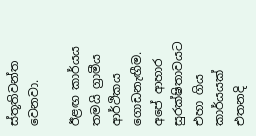ස්තූතිවන්ත වෙනවා.

ඊළඟ කාර්යය තමයි ග්‍රාමීය ආර්ථිකය ගොඩනැඟීම. අපේ ආහාර සුරක්ෂිතාවයට එහා ගිය කාර්යයක් එතනදි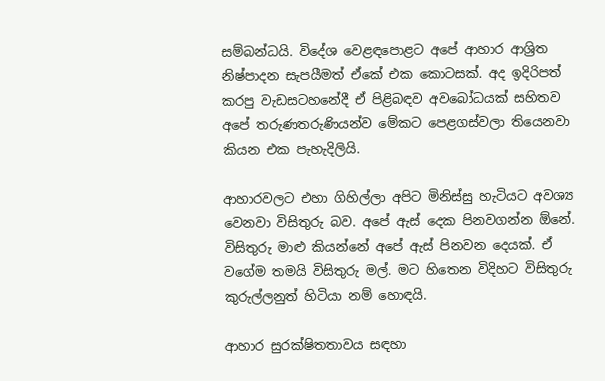සම්බන්ධයි. විදේශ වෙළඳපොළට අපේ ආහාර ආශ්‍රිත නිෂ්පාදන සැපයීමත් ඒකේ එක කොටසක්. අද ඉදිරිපත් කරපු වැඩසටහනේදී ඒ පිළිබඳව අවබෝධයක් සහිතව අපේ තරුණතරුණියන්ව මේකට පෙළගස්වලා තියෙනවා කියන එක පැහැදිලියි.

ආහාරවලට එහා ගිහිල්ලා අපිට මිනිස්සු හැටියට අවශ්‍ය වෙනවා විසිතුරු බව. අපේ ඇස් දෙක පිනවගන්න ඕනේ. විසිතුරු මාළු කියන්නේ අපේ ඇස් පිනවන දෙයක්. ඒ වගේම තමයි විසිතුරු මල්. මට හිතෙන විදිහට විසිතුරු කුරුල්ලනුත් හිටියා නම් හොඳයි.

ආහාර සුරක්ෂිතතාවය සඳහා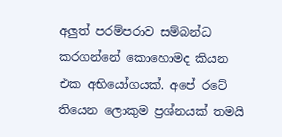අලුත් පරම්පරාව සම්බන්ධ කරගන්නේ කොහොමද කියන එක අභියෝගයක්. අපේ රටේ තියෙන ලොකුම ප්‍රශ්නයක් තමයි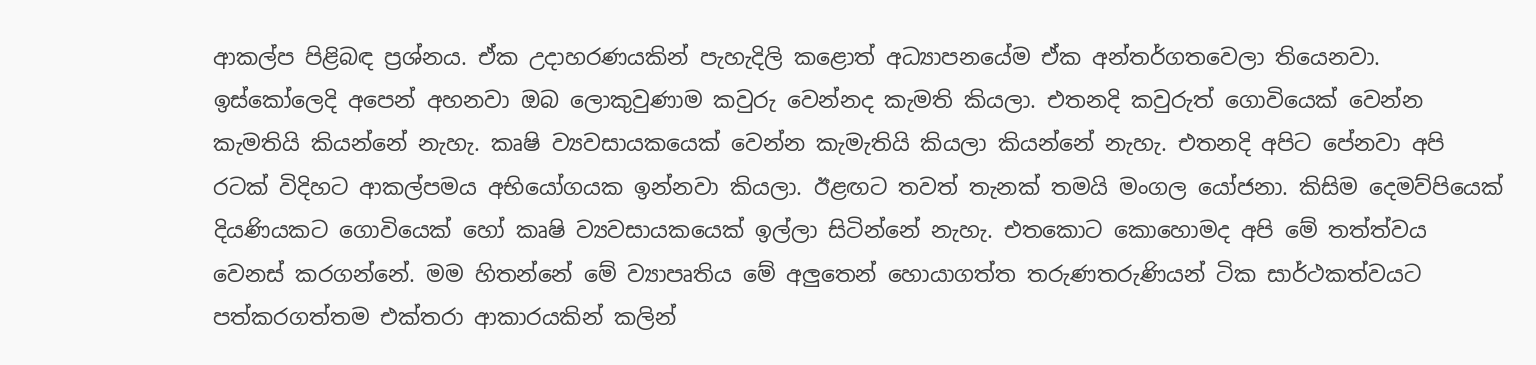ආකල්ප පිළිබඳ ප්‍රශ්නය. ඒක උදාහරණයකින් පැහැදිලි කළොත් අධ්‍යාපනයේම ඒක අන්තර්ගතවෙලා තියෙනවා. ඉස්කෝලෙදි අපෙන් අහනවා ඔබ ලොකුවුණාම කවුරු වෙන්නද කැමති කියලා. එතනදි කවුරුත් ගොවියෙක් වෙන්න කැමතියි කියන්නේ නැහැ. කෘෂි ව්‍යවසායකයෙක් වෙන්න කැමැතියි කියලා කියන්නේ නැහැ. එතනදි අපිට පේනවා අපි රටක් විදිහට ආකල්පමය අභියෝගයක ඉන්නවා කියලා. ඊළඟට තවත් තැනක් තමයි මංගල යෝජනා. කිසිම දෙමව්පියෙක් දියණියකට ගොවියෙක් හෝ කෘෂි ව්‍යවසායකයෙක් ඉල්ලා සිටින්නේ නැහැ. එතකොට කොහොමද අපි මේ තත්ත්වය වෙනස් කරගන්නේ. මම හිතන්නේ මේ ව්‍යාපෘතිය මේ අලුතෙන් හොයාගත්ත තරුණතරුණියන් ටික සාර්ථකත්වයට පත්කරගත්තම එක්තරා ආකාරයකින් කලින්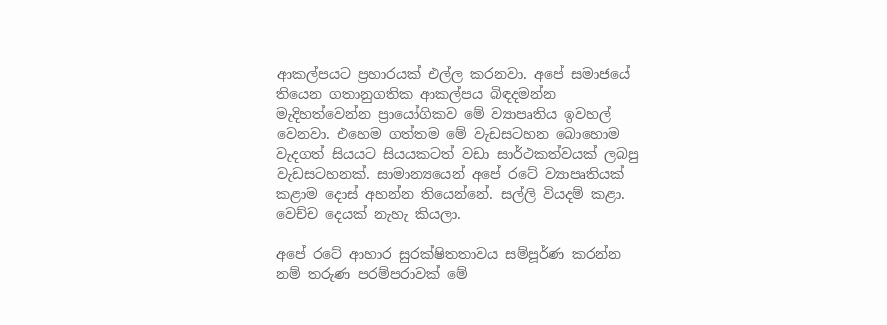ආකල්පයට ප්‍රහාරයක් එල්ල කරනවා. අපේ සමාජයේ තියෙන ගතානුගතික ආකල්පය බිඳදමන්න මැදිහත්වෙන්න ප්‍රායෝගිකව මේ ව්‍යාපෘතිය ඉවහල් වෙනවා. එහෙම ගත්තම මේ වැඩසටහන බොහොම වැදගත් සියයට සියයකටත් වඩා සාර්ථකත්වයක් ලබපු වැඩසටහනක්. සාමාන්‍යයෙන් අපේ රටේ ව්‍යාපෘතියක් කළාම දොස් අහන්න තියෙන්නේ. සල්ලි වියදම් කළා. වෙච්ච දෙයක් නැහැ කියලා.

අපේ රටේ ආහාර සුරක්ෂිතතාවය සම්පූර්ණ කරන්න නම් තරුණ පරම්පරාවක් මේ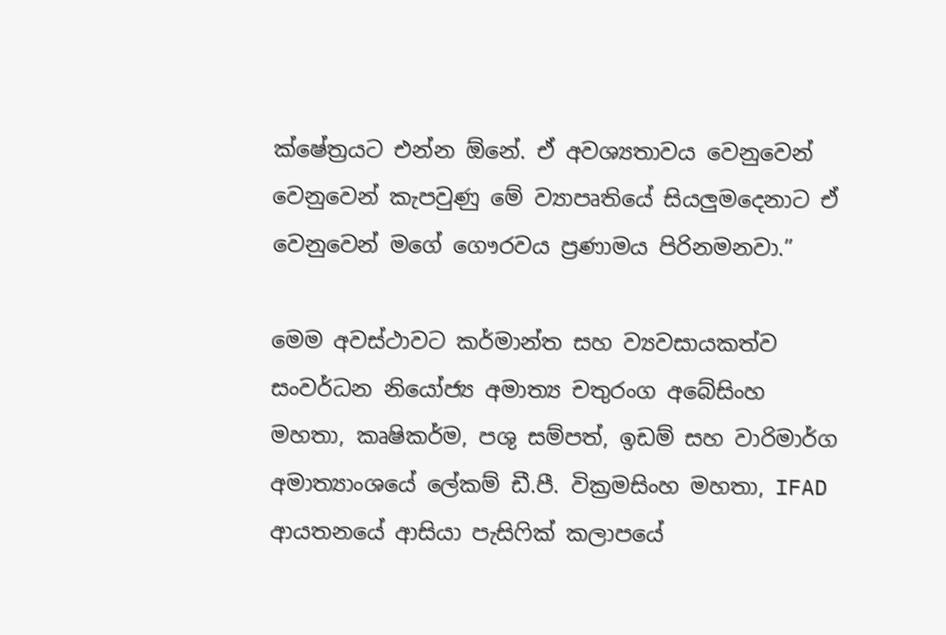ක්ෂේත්‍රයට එන්න ඕනේ. ඒ අවශ්‍යතාවය වෙනුවෙන් වෙනුවෙන් කැපවුණු මේ ව්‍යාපෘතියේ සියලුමදෙනාට ඒ වෙනුවෙන් මගේ ගෞරවය ප්‍රණාමය පිරිනමනවා.”

මෙම අවස්ථාවට කර්මාන්ත සහ ව්‍යවසායකත්ව සංවර්ධන නියෝජ්‍ය අමාත්‍ය චතුරංග අබේසිංහ මහතා, කෘෂිකර්ම, පශු සම්පත්, ඉඩම් සහ වාරිමාර්ග අමාත්‍යාංශයේ ලේකම් ඩී.පී. වික්‍රමසිංහ මහතා, IFAD ආයතනයේ ආසියා පැසිෆික් කලාපයේ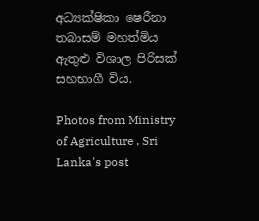අධ්‍යක්ෂිකා ෂෙරීනා තබාසම් මහත්මිය ඇතුළු විශාල පිරිසක් සහභාගී විය.

Photos from Ministry of Agriculture , Sri Lanka's post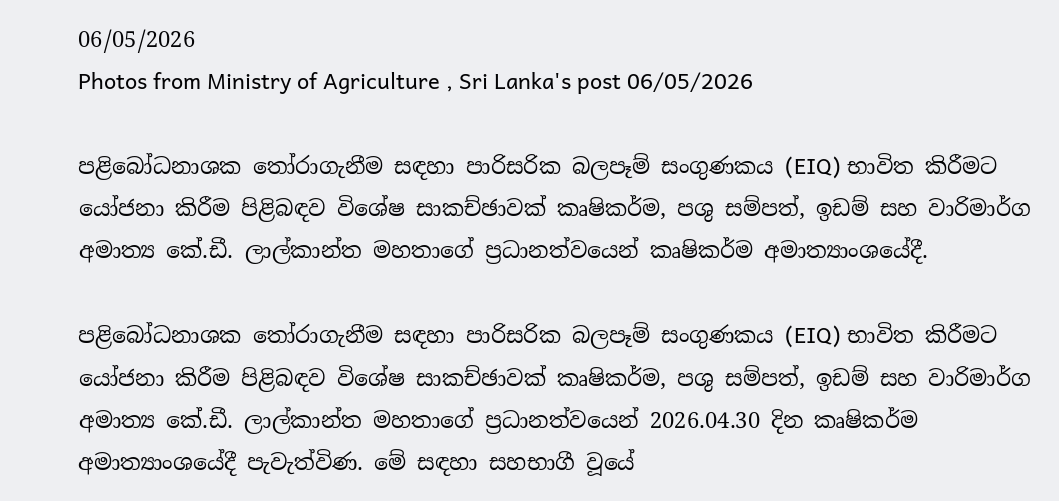06/05/2026
Photos from Ministry of Agriculture , Sri Lanka's post 06/05/2026

පළිබෝධනාශක තෝරාගැනීම සඳහා පාරිසරික බලපෑම් සංගුණකය (EIQ) භාවිත කිරීමට යෝජනා කිරීම පිළිබඳව විශේෂ සාකච්ඡාවක් කෘෂිකර්ම, පශු සම්පත්, ඉඩම් සහ වාරිමාර්ග අමාත්‍ය කේ.ඩී. ලාල්කාන්ත මහතාගේ ප්‍රධානත්වයෙන් කෘෂිකර්ම අමාත්‍යාංශයේදී.

පළිබෝධනාශක තෝරාගැනීම සඳහා පාරිසරික බලපෑම් සංගුණකය (EIQ) භාවිත කිරීමට යෝජනා කිරීම පිළිබඳව විශේෂ සාකච්ඡාවක් කෘෂිකර්ම, පශු සම්පත්, ඉඩම් සහ වාරිමාර්ග අමාත්‍ය කේ.ඩී. ලාල්කාන්ත මහතාගේ ප්‍රධානත්වයෙන් 2026.04.30 දින කෘෂිකර්ම අමාත්‍යාංශයේදී පැවැත්විණ. මේ සඳහා සහභාගී වූයේ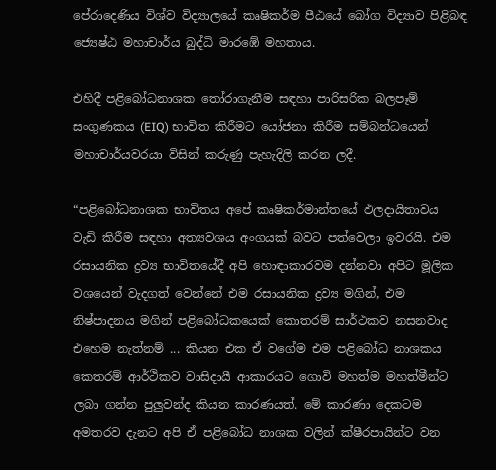පේරාදෙණිය විශ්ව විද්‍යාලයේ කෘෂිකර්ම පීඨයේ බෝග විද්‍යාව පිළිබඳ ජ්‍යෙෂ්ඨ මහාචාර්ය බුද්ධි මාරඹේ මහතාය.

එහිදී පළිබෝධනාශක තෝරාගැනීම සඳහා පාරිසරික බලපෑම් සංගුණකය (EIQ) භාවිත කිරීමට යෝජනා කිරීම සම්බන්ධයෙන් මහාචාර්යවරයා විසින් කරුණු පැහැදිලි කරන ලදී.

“පළිබෝධනාශක භාවිතය අපේ කෘෂිකර්මාන්තයේ ඵලදායිතාවය වැඩි කිරීම සඳහා අත්‍යවශය අංගයක් බවට පත්වෙලා ඉවරයි. එම රසායනික ද්‍රව්‍ය භාවිතයේදී අපි හොඳාකාරවම දන්නවා අපිට මූලික වශයෙන් වැදගත් වෙන්නේ එම රසායනික ද්‍රව්‍ය මගින්, එම නිෂ්පාදනය මගින් පළිබෝධකයෙක් කොතරම් සාර්ථකව නසනවාද එහෙම නැත්නම් ... කියන එක ඒ වගේම එම පළිබෝධ නාශකය කෙතරම් ආර්ථිකව වාසිදායී ආකාරයට ගොවි මහත්ම මහත්මීන්ට ලබා ගන්න පුලුවන්ද කියන කාරණයත්. මේ කාරණා දෙකටම අමතරව දැනට අපි ඒ පළිබෝධ නාශක වලින් ක්ෂීරපායින්ට වන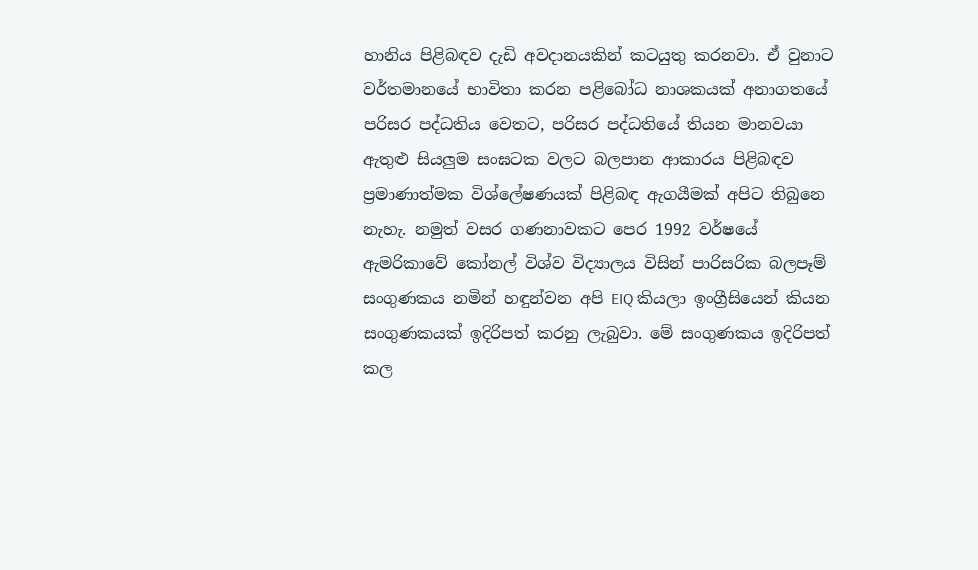හානිය පිළිබඳව දැඩි අවදානයකින් කටයුතු කරනවා. ඒ වුනාට වර්තමානයේ භාවිතා කරන පළිබෝධ නාශකයක් අනාගතයේ පරිසර පද්ධතිය වෙතට, පරිසර පද්ධතියේ තියන මානවයා ඇතුළු සියලුම සංඝටක වලට බලපාන ආකාරය පිළිබඳව ප්‍රමාණාත්මක විශ්ලේෂණයක් පිළිබඳ ඇගයීමක් අපිට තිබුනෙ නැහැ. නමුත් වසර ගණනාවකට පෙර 1992 වර්ෂයේ ඇමරිකාවේ කෝනල් විශ්ව විද්‍යාලය විසින් පාරිසරික බලපෑම් සංගුණකය නමින් හඳුන්වන අපි EIQ කියලා ඉංග්‍රීසියෙන් කියන සංගුණකයක් ඉදිරිපත් කරනු ලැබුවා. මේ සංගුණකය ඉදිරිපත් කල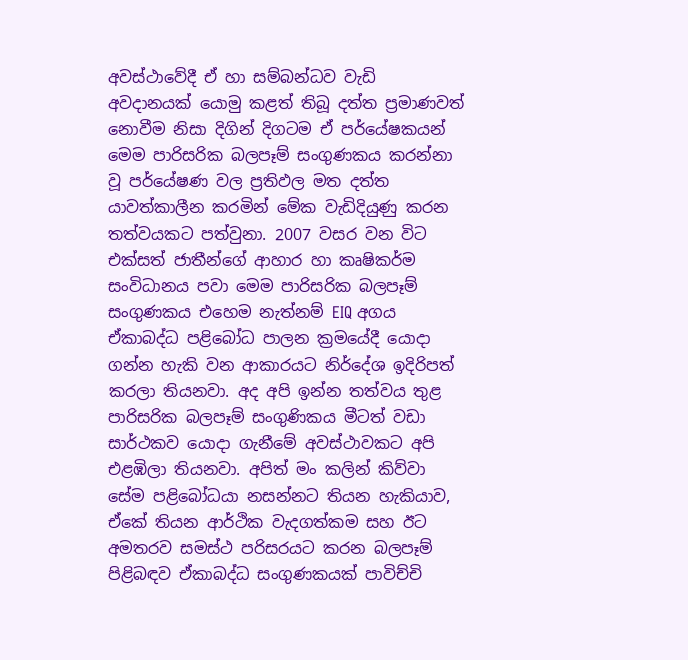අවස්ථාවේදී ඒ හා සම්බන්ධව වැඩි අවදානයක් යොමු කළත් තිබූ දත්ත ප්‍රමාණවත් නොවීම නිසා දිගින් දිගටම ඒ පර්යේෂකයන් මෙ‍ම පාරිසරික බලපෑම් සංගුණකය කරන්නා වූ පර්යේෂණ වල ප්‍රතිඵල මත දත්ත යාවත්කාලීන කරමින් මේක වැඩිදියුණු කරන තත්වයකට පත්වුනා. 2007 වසර වන විට එක්සත් ජාතීන්ගේ ආහාර හා කෘෂිකර්ම සංවිධානය පවා මෙම පාරිසරික බලපෑම් සංගුණකය එහෙම නැත්නම් EIQ අගය ඒකාබද්ධ පළිබෝධ පාලන ක්‍රමයේදී යොදා ගන්න හැකි වන ආකාරයට නිර්දේශ ඉදිරිපත් කරලා තියනවා. අද අපි ඉන්න තත්වය තුළ පාරිසරික බලපෑම් සංගුණිකය මීටත් වඩා සාර්ථකව යොදා ගැනීමේ අවස්ථාවකට අපි එළඹිලා තියනවා. අපිත් මං කලින් කිව්වා සේම පළිබෝධයා නසන්නට තියන හැකියාව, ඒකේ තියන ආර්ථික වැදගත්කම සහ ඊට අමතරව සමස්ථ පරිසරයට කරන බලපෑම් පිළිබඳව ඒකාබද්ධ සංගුණකයක් පාවිච්චි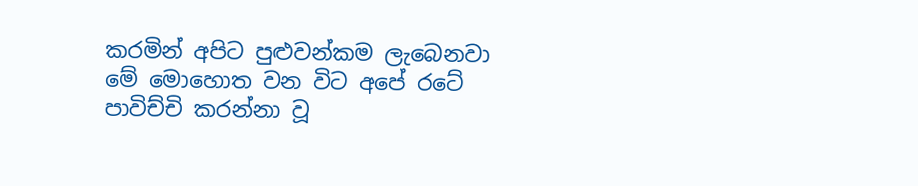කරමින් අපිට පුළුවන්කම ලැබෙනවා මේ මොහොත වන විට අපේ රටේ පාවිච්චි කරන්නා වූ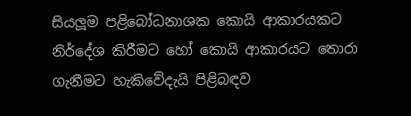සියලූම පළිබෝධනාශක කොයි ආකාරයකට නිර්දේශ කිරීමට හෝ කොයි ආකාරයට තොරා ගැනීමට හැකිවේදැයි පිළිබඳව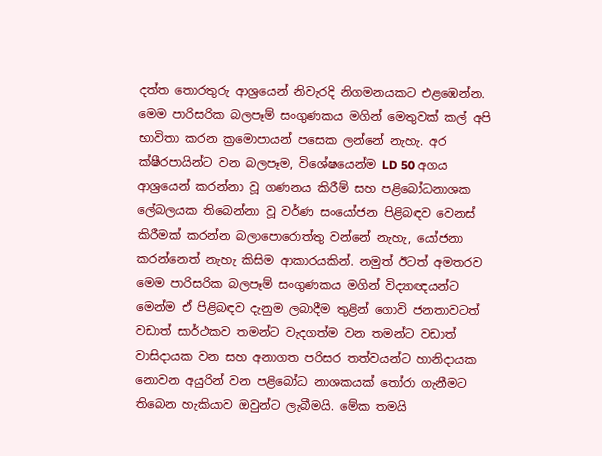දත්ත තොරතුරු ආශ්‍රයෙන් නිවැරදි නිගමනයකට එළඹෙන්න. මෙම පාරිසරික බලපෑම් සංගුණකය මගින් මෙතුවක් කල් අපි භාවිතා කරන ක්‍රමොපායන් පසෙක ලන්නේ නැහැ. අර ක්ෂීරපායින්ට වන බලපෑම, විශේෂයෙන්ම LD 50 අගය ආශ්‍රයෙන් කරන්නා වූ ගණනය කිරීම් සහ පළිබෝධනාශක ලේබලයක තිබෙන්නා වූ වර්ණ සංයෝජන පිළිබඳව වෙනස් කිරීමක් කරන්න බලාපොරොත්තු වන්නේ නැහැ, යෝජනා කරන්නෙත් නැහැ කිසිම ආකාරයකින්. නමුත් ඊටත් අමතරව මෙම පාරිසරික බලපෑම් සංගුණකය මගින් විද්‍යාඥයන්ට මෙන්ම ඒ පිළිබඳව දැනුම ලබාදීම තුළින් ගොවි ජනතාවටත් වඩාත් සාර්ථකව තමන්ට වැදගත්ම වන තමන්ට වඩාත් වාසිදායක වන සහ අනාගත පරිසර තත්වයන්ට හානිදායක නොවන අයුරින් වන පළිබෝධ නාශකයක් තෝරා ගැනීමට තිබෙන හැකියාව ඔවුන්ට ලැබීමයි. මේක තමයි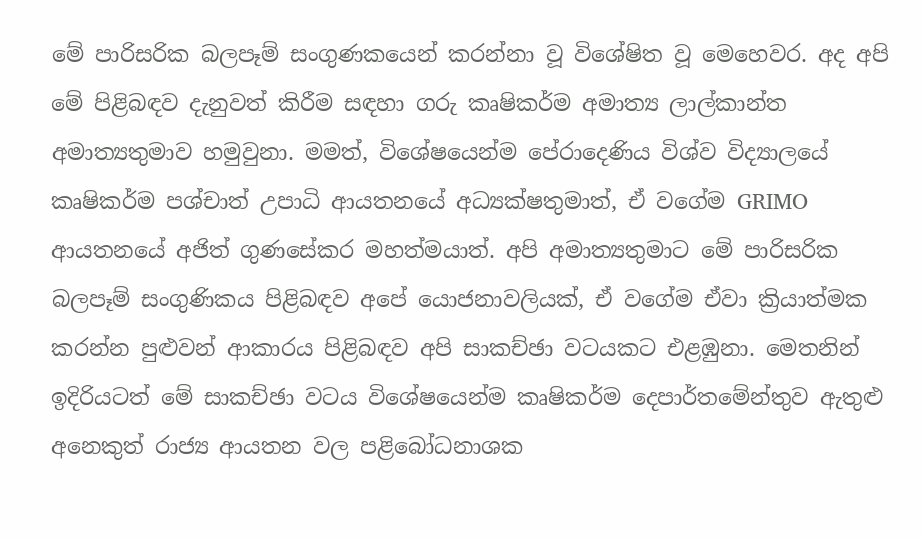මේ පාරිසරික බලපෑම් සංගුණකයෙන් කරන්නා වූ විශේෂිත වූ මෙහෙවර. අද අපි මේ පිළිබඳව දැනුවත් කිරීම සඳහා ගරු කෘෂිකර්ම අමාත්‍ය ලාල්කාන්ත අමාත්‍යතුමාව හමුවුනා. මමත්, විශේෂයෙන්ම පේරාදෙණිය විශ්ව විද්‍යාලයේ කෘෂිකර්ම පශ්චාත් උපාධි ආයතනයේ අධ්‍යක්ෂතුමාත්, ඒ වගේම GRIMO ආයතනයේ අජිත් ගුණසේකර මහත්මයාත්. අපි අමාත්‍යතුමාට මේ පාරිසරික බලපෑම් සංගුණිකය පිළිබඳව අපේ යොජනාවලියක්, ඒ වගේම ඒවා ක්‍රියාත්මක කරන්න පුළුවන් ආකාරය පිළිබඳව අපි සාකච්ඡා වටයකට එළඹුනා. මෙතනින් ඉදිරියටත් මේ සාකච්ඡා වටය විශේෂයෙන්ම කෘෂිකර්ම දෙපාර්තමේන්තුව ඇතුළු අනෙකුත් රාජ්‍ය ආයතන වල පළිබෝධනාශක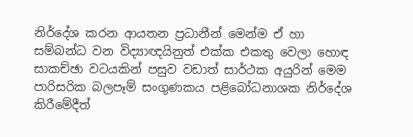නිර්දේශ කරන ආයතන ප්‍රධානීන් මෙන්ම ඒ හා සම්බන්ධ වන විද්‍යාඥයිනුත් එක්ක එකතු වෙලා හොඳ සාකච්ඡා වටයකින් පසුව වඩාත් සාර්ථක අයුරින් මෙම පාරිසරික බලපෑම් සංගුණකය පළිබෝධනාශක නිර්දේශ කිරීමේදීත්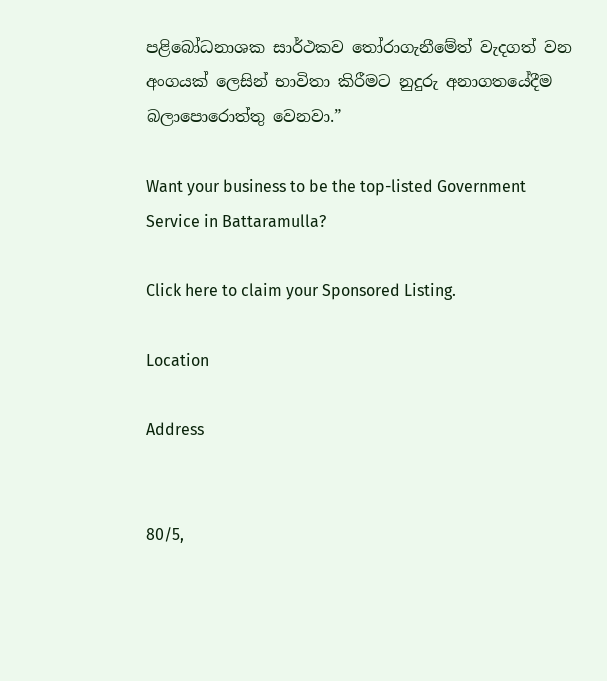පළිබෝධනාශක සාර්ථකව තෝරාගැනීමේත් වැදගත් වන අංගයක් ලෙසින් භාවිතා කිරීමට නුදුරු අනාගතයේදීම බලාපොරොත්තු වෙනවා.”

Want your business to be the top-listed Government Service in Battaramulla?

Click here to claim your Sponsored Listing.

Location

Address


80/5,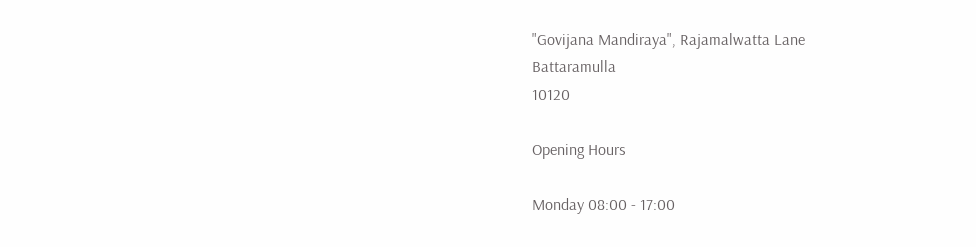"Govijana Mandiraya", Rajamalwatta Lane
Battaramulla
10120

Opening Hours

Monday 08:00 - 17:00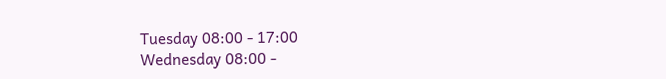Tuesday 08:00 - 17:00
Wednesday 08:00 -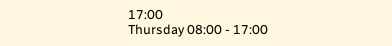17:00
Thursday 08:00 - 17:00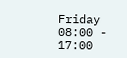Friday 08:00 - 17:00